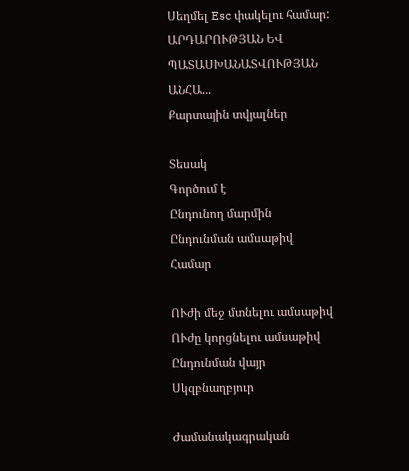Սեղմել Esc փակելու համար:
ԱՐԴԱՐՈՒԹՅԱՆ ԵՎ ՊԱՏԱՍԽԱՆԱՏՎՈՒԹՅԱՆ ԱՆՀԱ...
Քարտային տվյալներ

Տեսակ
Գործում է
Ընդունող մարմին
Ընդունման ամսաթիվ
Համար

ՈՒժի մեջ մտնելու ամսաթիվ
ՈՒժը կորցնելու ամսաթիվ
Ընդունման վայր
Սկզբնաղբյուր

Ժամանակագրական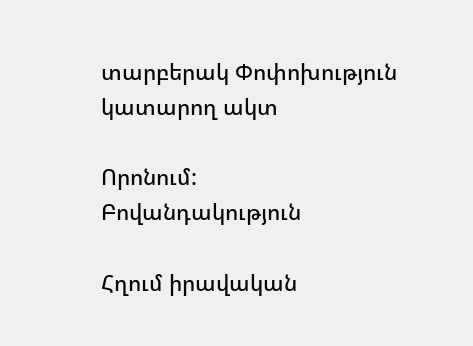տարբերակ Փոփոխություն կատարող ակտ

Որոնում:
Բովանդակություն

Հղում իրավական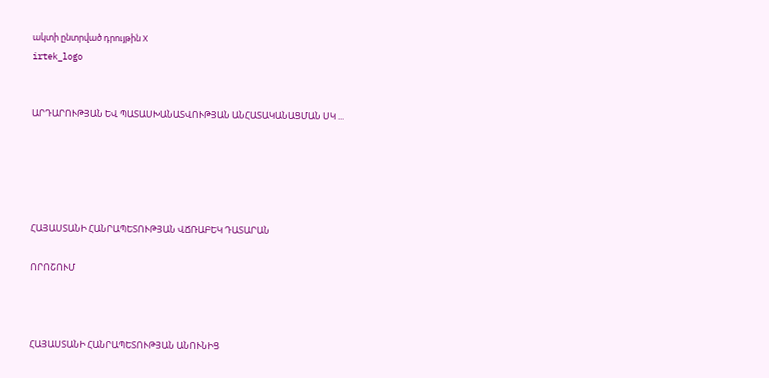ակտի ընտրված դրույթին X
irtek_logo


ԱՐԴԱՐՈՒԹՅԱՆ ԵՎ ՊԱՏԱՍԽԱՆԱՏՎՈՒԹՅԱՆ ԱՆՀԱՏԱԿԱՆԱՑՄԱՆ ՍԿ ...





ՀԱՅԱՍՏԱՆԻ ՀԱՆՐԱՊԵՏՈՒԹՅԱՆ ՎՃՌԱԲԵԿ ԴԱՏԱՐԱՆ

ՈՐՈՇՈՒՄ



ՀԱՅԱՍՏԱՆԻ ՀԱՆՐԱՊԵՏՈՒԹՅԱՆ ԱՆՈՒՆԻՑ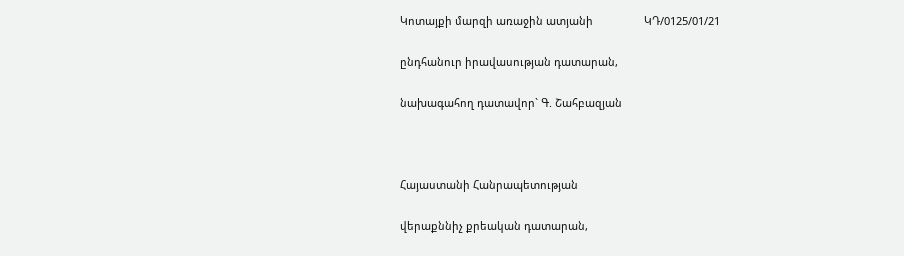Կոտայքի մարզի առաջին ատյանի                 ԿԴ/0125/01/21

ընդհանուր իրավասության դատարան,

նախագահող դատավոր` Գ. Շահբազյան



Հայաստանի Հանրապետության

վերաքննիչ քրեական դատարան,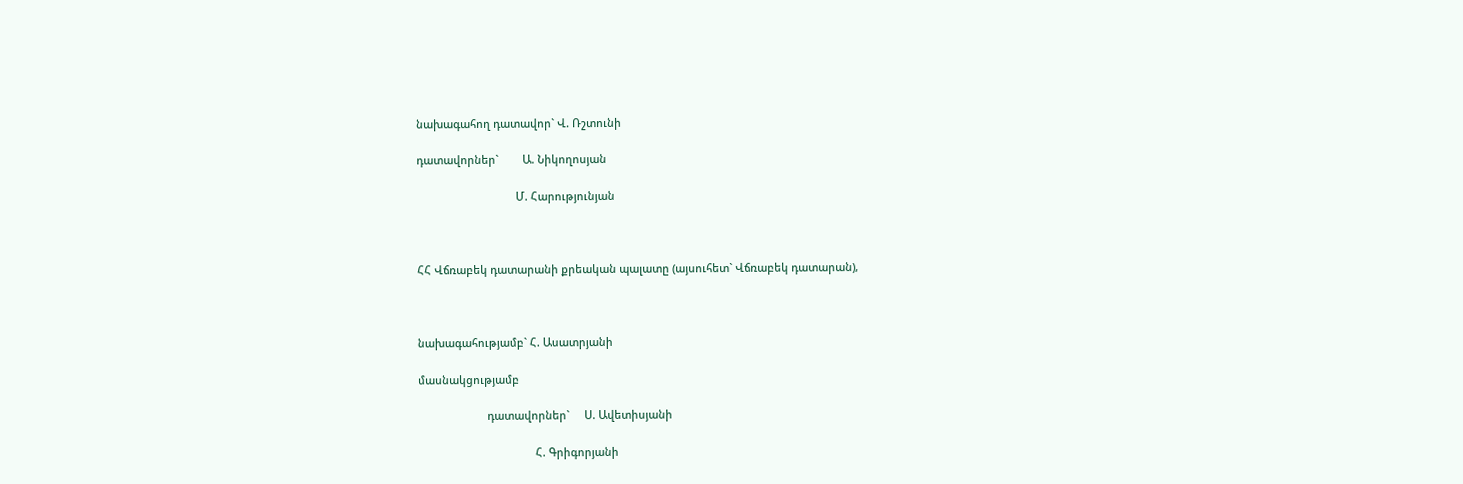նախագահող դատավոր` Վ. Ռշտունի

դատավորներ`        Ա. Նիկողոսյան

                                 Մ. Հարությունյան



ՀՀ Վճռաբեկ դատարանի քրեական պալատը (այսուհետ` Վճռաբեկ դատարան),



նախագահությամբ` Հ. Ասատրյանի

մասնակցությամբ

                       դատավորներ`     Ս. Ավետիսյանի

                                       Հ. Գրիգորյանի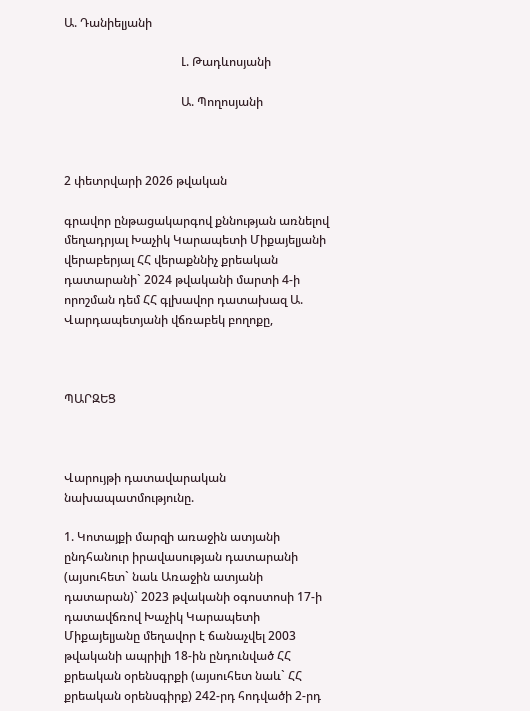Ա. Դանիելյանի

                                       Լ. Թադևոսյանի

                                       Ա. Պողոսյանի



2 փետրվարի 2026 թվական

գրավոր ընթացակարգով քննության առնելով մեղադրյալ Խաչիկ Կարապետի Միքայելյանի վերաբերյալ ՀՀ վերաքննիչ քրեական դատարանի` 2024 թվականի մարտի 4-ի որոշման դեմ ՀՀ գլխավոր դատախազ Ա. Վարդապետյանի վճռաբեկ բողոքը,



ՊԱՐԶԵՑ



Վարույթի դատավարական նախապատմությունը.

1. Կոտայքի մարզի առաջին ատյանի ընդհանուր իրավասության դատարանի (այսուհետ` նաև Առաջին ատյանի դատարան)` 2023 թվականի օգոստոսի 17-ի դատավճռով Խաչիկ Կարապետի Միքայելյանը մեղավոր է ճանաչվել 2003 թվականի ապրիլի 18-ին ընդունված ՀՀ քրեական օրենսգրքի (այսուհետ նաև` ՀՀ քրեական օրենսգիրք) 242-րդ հոդվածի 2-րդ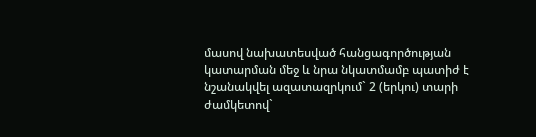մասով նախատեսված հանցագործության կատարման մեջ և նրա նկատմամբ պատիժ է նշանակվել ազատազրկում` 2 (երկու) տարի ժամկետով`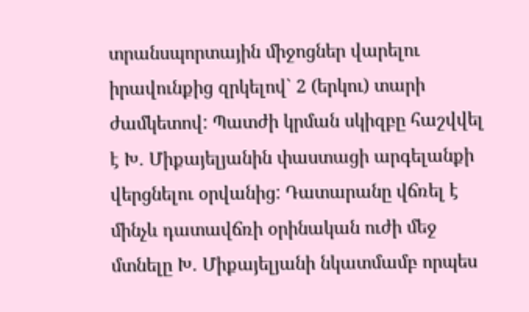տրանսպորտային միջոցներ վարելու իրավունքից զրկելով` 2 (երկու) տարի ժամկետով: Պատժի կրման սկիզբը հաշվվել է Խ. Միքայելյանին փաստացի արգելանքի վերցնելու օրվանից: Դատարանը վճռել է մինչև դատավճռի օրինական ուժի մեջ մտնելը Խ. Միքայելյանի նկատմամբ որպես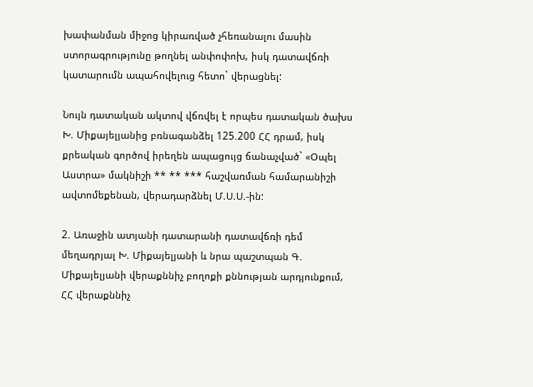խափանման միջոց կիրառված չհեռանալու մասին ստորագրությունը թողնել անփոփոխ, իսկ դատավճռի կատարումն ապահովելուց հետո` վերացնել:

Նույն դատական ակտով վճռվել է որպես դատական ծախս Խ. Միքայելյանից բռնագանձել 125.200 ՀՀ դրամ, իսկ քրեական գործով իրեղեն ապացույց ճանաչված` «Օպել Աստրա» մակնիշի ** ** *** հաշվառման համարանիշի ավտոմեքենան, վերադարձնել Մ.Ս.Ս.-ին:

2. Առաջին ատյանի դատարանի դատավճռի դեմ մեղադրյալ Խ. Միքայելյանի և նրա պաշտպան Գ. Միքայելյանի վերաքննիչ բողոքի քննության արդյունքում, ՀՀ վերաքննիչ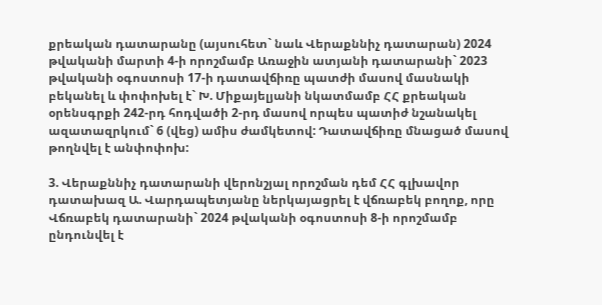քրեական դատարանը (այսուհետ` նաև Վերաքննիչ դատարան) 2024 թվականի մարտի 4-ի որոշմամբ Առաջին ատյանի դատարանի` 2023 թվականի օգոստոսի 17-ի դատավճիռը պատժի մասով մասնակի բեկանել և փոփոխել է` Խ. Միքայելյանի նկատմամբ ՀՀ քրեական օրենսգրքի 242-րդ հոդվածի 2-րդ մասով որպես պատիժ նշանակել ազատազրկում` 6 (վեց) ամիս ժամկետով: Դատավճիռը մնացած մասով թողնվել է անփոփոխ:

3. Վերաքննիչ դատարանի վերոնշյալ որոշման դեմ ՀՀ գլխավոր դատախազ Ա. Վարդապետյանը ներկայացրել է վճռաբեկ բողոք, որը Վճռաբեկ դատարանի` 2024 թվականի օգոստոսի 8-ի որոշմամբ ընդունվել է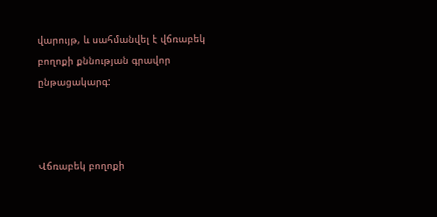վարույթ, և սահմանվել է վճռաբեկ բողոքի քննության գրավոր ընթացակարգ:



Վճռաբեկ բողոքի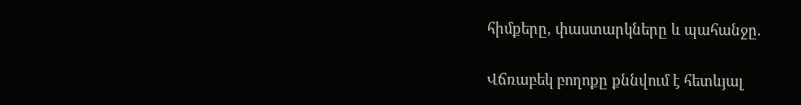հիմքերը, փաստարկները և պահանջը.

Վճռաբեկ բողոքը քննվում է հետևյալ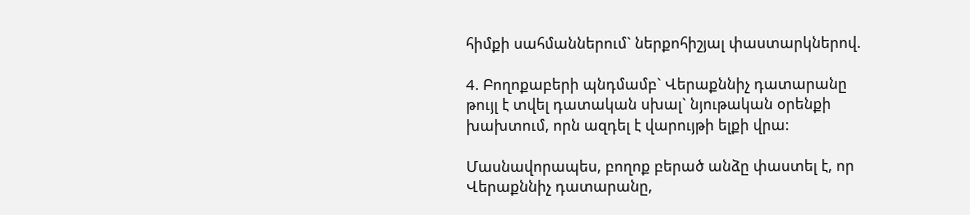հիմքի սահմաններում` ներքոհիշյալ փաստարկներով.

4. Բողոքաբերի պնդմամբ` Վերաքննիչ դատարանը թույլ է տվել դատական սխալ` նյութական օրենքի խախտում, որն ազդել է վարույթի ելքի վրա:

Մասնավորապես, բողոք բերած անձը փաստել է, որ Վերաքննիչ դատարանը,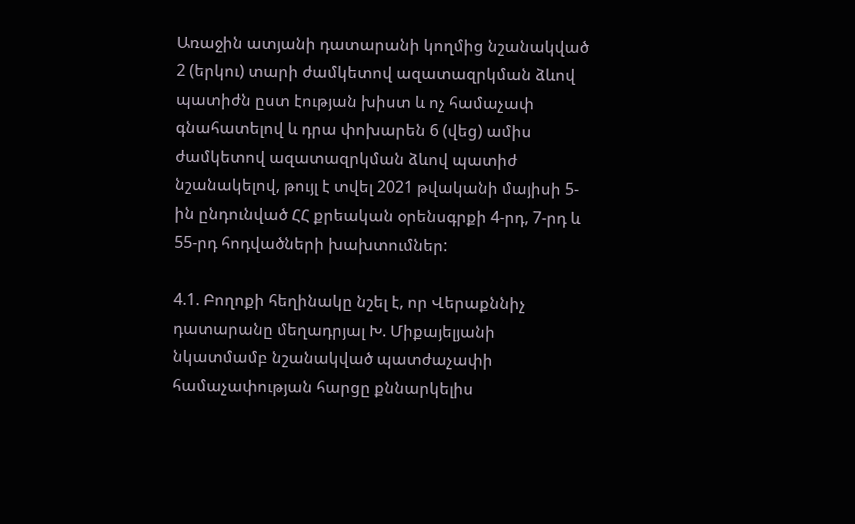Առաջին ատյանի դատարանի կողմից նշանակված 2 (երկու) տարի ժամկետով ազատազրկման ձևով պատիժն ըստ էության խիստ և ոչ համաչափ գնահատելով և դրա փոխարեն 6 (վեց) ամիս ժամկետով ազատազրկման ձևով պատիժ նշանակելով, թույլ է տվել 2021 թվականի մայիսի 5-ին ընդունված ՀՀ քրեական օրենսգրքի 4-րդ, 7-րդ և 55-րդ հոդվածների խախտումներ:

4.1. Բողոքի հեղինակը նշել է, որ Վերաքննիչ դատարանը մեղադրյալ Խ. Միքայելյանի նկատմամբ նշանակված պատժաչափի համաչափության հարցը քննարկելիս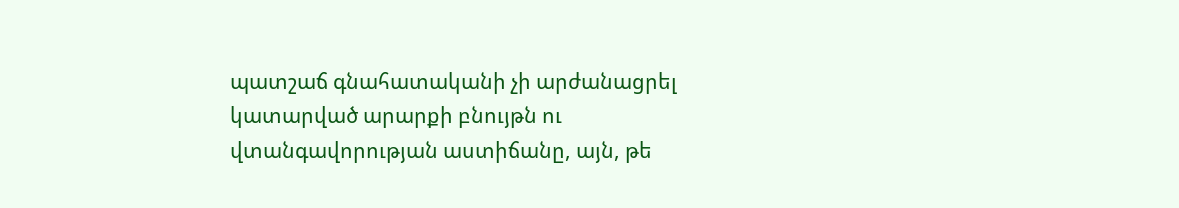պատշաճ գնահատականի չի արժանացրել կատարված արարքի բնույթն ու վտանգավորության աստիճանը, այն, թե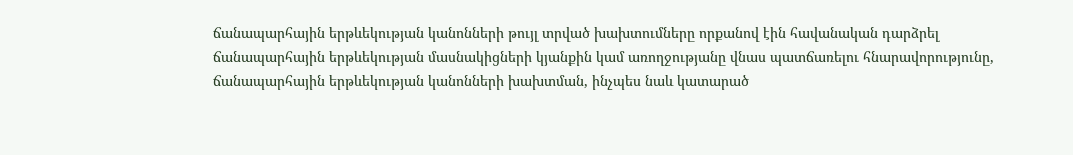ճանապարհային երթևեկության կանոնների թույլ տրված խախտումները որքանով էին հավանական դարձրել ճանապարհային երթևեկության մասնակիցների կյանքին կամ առողջությանը վնաս պատճառելու հնարավորությունը, ճանապարհային երթևեկության կանոնների խախտման, ինչպես նաև կատարած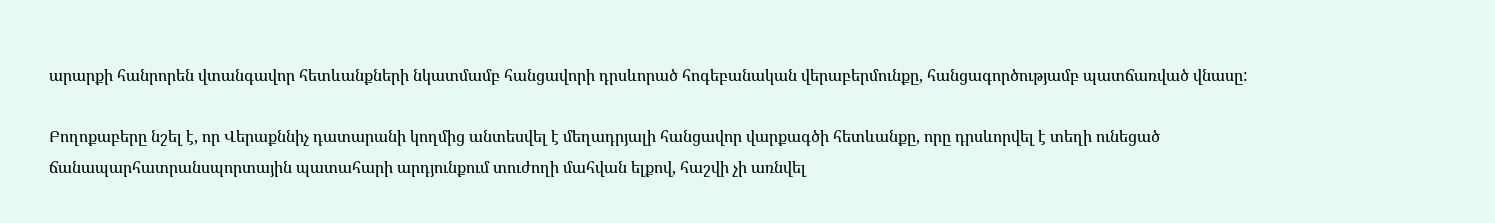արարքի հանրորեն վտանգավոր հետևանքների նկատմամբ հանցավորի դրսևորած հոգեբանական վերաբերմունքը, հանցագործությամբ պատճառված վնասը:

Բողոքաբերը նշել է, որ Վերաքննիչ դատարանի կողմից անտեսվել է մեղադրյալի հանցավոր վարքագծի հետևանքը, որը դրսևորվել է տեղի ունեցած ճանապարհատրանսպորտային պատահարի արդյունքում տուժողի մահվան ելքով, հաշվի չի առնվել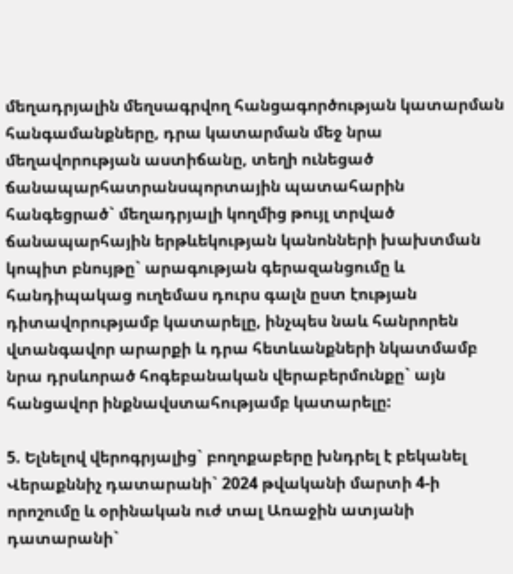մեղադրյալին մեղսագրվող հանցագործության կատարման հանգամանքները, դրա կատարման մեջ նրա մեղավորության աստիճանը, տեղի ունեցած ճանապարհատրանսպորտային պատահարին հանգեցրած` մեղադրյալի կողմից թույլ տրված ճանապարհային երթևեկության կանոնների խախտման կոպիտ բնույթը` արագության գերազանցումը և հանդիպակաց ուղեմաս դուրս գալն ըստ էության դիտավորությամբ կատարելը, ինչպես նաև հանրորեն վտանգավոր արարքի և դրա հետևանքների նկատմամբ նրա դրսևորած հոգեբանական վերաբերմունքը` այն հանցավոր ինքնավստահությամբ կատարելը:

5. Ելնելով վերոգրյալից` բողոքաբերը խնդրել է բեկանել Վերաքննիչ դատարանի` 2024 թվականի մարտի 4-ի որոշումը և օրինական ուժ տալ Առաջին ատյանի դատարանի`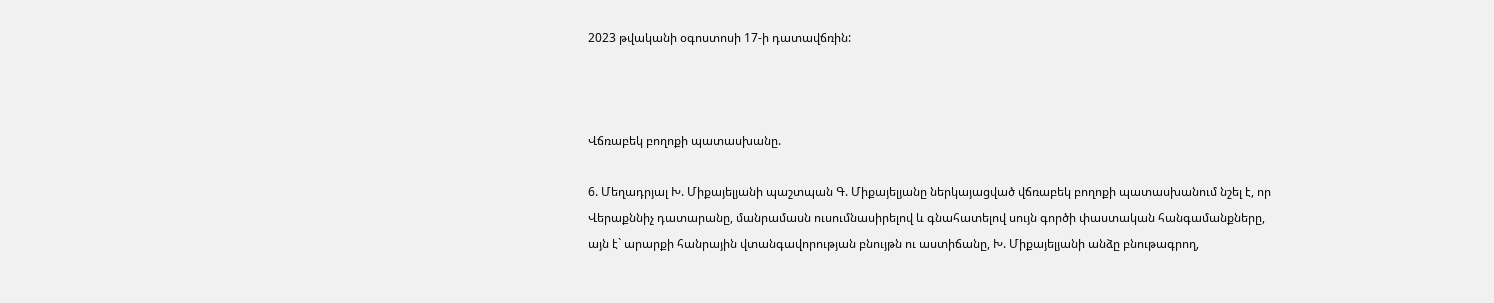2023 թվականի օգոստոսի 17-ի դատավճռին:



Վճռաբեկ բողոքի պատասխանը.

6. Մեղադրյալ Խ. Միքայելյանի պաշտպան Գ. Միքայելյանը ներկայացված վճռաբեկ բողոքի պատասխանում նշել է, որ Վերաքննիչ դատարանը, մանրամասն ուսումնասիրելով և գնահատելով սույն գործի փաստական հանգամանքները, այն է` արարքի հանրային վտանգավորության բնույթն ու աստիճանը, Խ. Միքայելյանի անձը բնութագրող,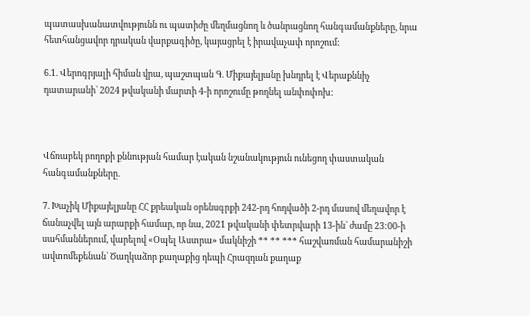պատասխանատվությունն ու պատիժը մեղմացնող և ծանրացնող հանգամանքները, նրա հետհանցավոր դրական վարքագիծը, կայացրել է իրավաչափ որոշում:

6.1. Վերոգրյալի հիման վրա, պաշտպան Գ. Միքայելյանը խնդրել է Վերաքննիչ դատարանի` 2024 թվականի մարտի 4-ի որոշումը թողնել անփոփոխ:



Վճռաբեկ բողոքի քննության համար էական նշանակություն ունեցող փաստական հանգամանքները.

7. Խաչիկ Միքայելյանը ՀՀ քրեական օրենսգրքի 242-րդ հոդվածի 2-րդ մասով մեղավոր է ճանաչվել այն արարքի համար, որ նա, 2021 թվականի փետրվարի 13-ին` ժամը 23:00-ի սահմաններում, վարելով «Օպել Աստրա» մակնիշի ** ** *** հաշվառման համարանիշի ավտոմեքենան` Ծաղկաձոր քաղաքից դեպի Հրազդան քաղաք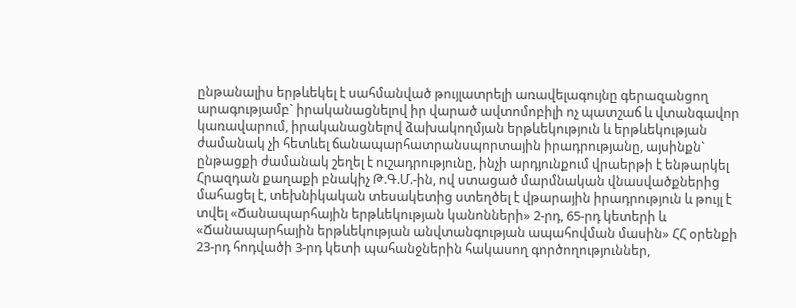ընթանալիս երթևեկել է սահմանված թույլատրելի առավելագույնը գերազանցող արագությամբ` իրականացնելով իր վարած ավտոմոբիլի ոչ պատշաճ և վտանգավոր կառավարում, իրականացնելով ձախակողմյան երթևեկություն և երթևեկության ժամանակ չի հետևել ճանապարհատրանսպորտային իրադրությանը, այսինքն` ընթացքի ժամանակ շեղել է ուշադրությունը, ինչի արդյունքում վրաերթի է ենթարկել Հրազդան քաղաքի բնակիչ Թ.Գ.Մ.-ին, ով ստացած մարմնական վնասվածքներից մահացել է, տեխնիկական տեսակետից ստեղծել է վթարային իրադրություն և թույլ է տվել «Ճանապարհային երթևեկության կանոնների» 2-րդ, 65-րդ կետերի և «Ճանապարհային երթևեկության անվտանգության ապահովման մասին» ՀՀ օրենքի 23-րդ հոդվածի 3-րդ կետի պահանջներին հակասող գործողություններ,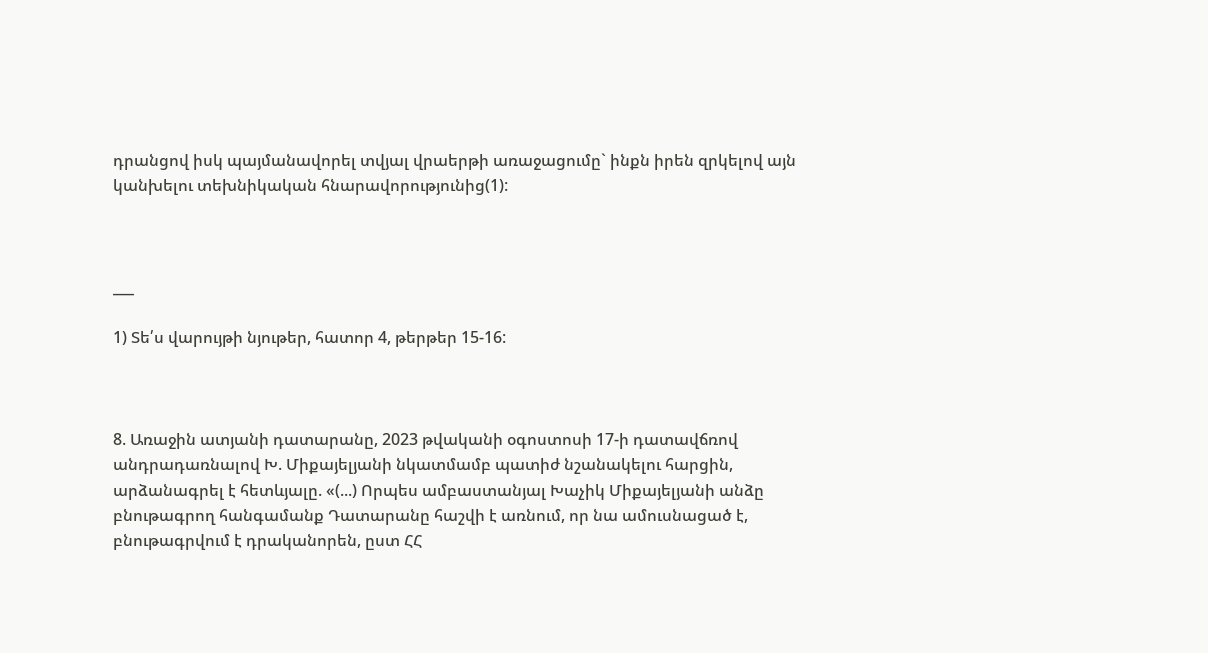դրանցով իսկ պայմանավորել տվյալ վրաերթի առաջացումը` ինքն իրեն զրկելով այն կանխելու տեխնիկական հնարավորությունից(1):



___

1) Տե՛ս վարույթի նյութեր, հատոր 4, թերթեր 15-16:



8. Առաջին ատյանի դատարանը, 2023 թվականի օգոստոսի 17-ի դատավճռով անդրադառնալով Խ. Միքայելյանի նկատմամբ պատիժ նշանակելու հարցին, արձանագրել է հետևյալը. «(...) Որպես ամբաստանյալ Խաչիկ Միքայելյանի անձը բնութագրող հանգամանք Դատարանը հաշվի է առնում, որ նա ամուսնացած է, բնութագրվում է դրականորեն, ըստ ՀՀ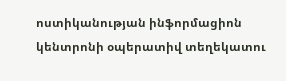ոստիկանության ինֆորմացիոն կենտրոնի օպերատիվ տեղեկատու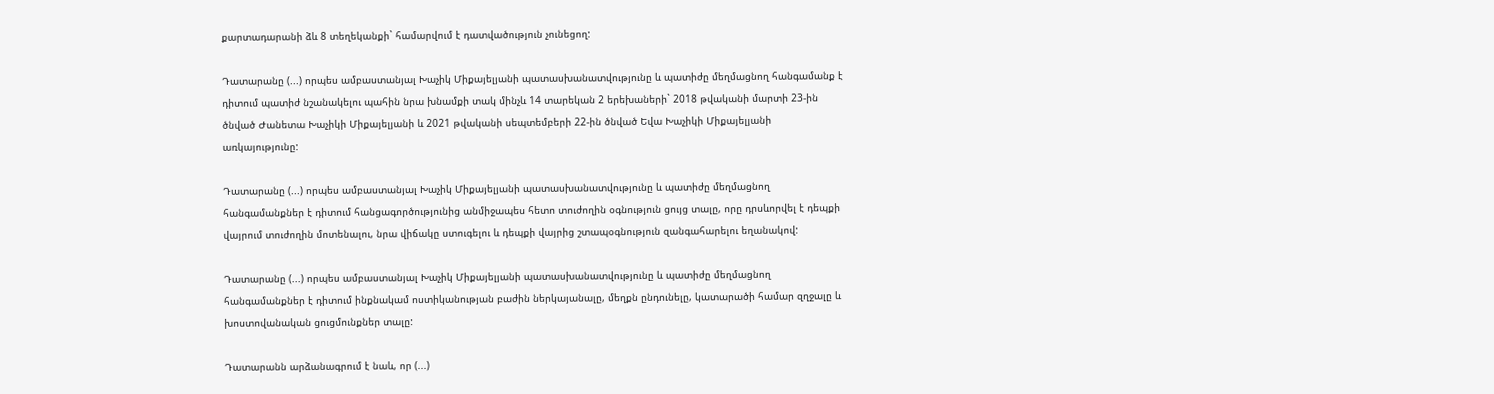քարտադարանի ձև 8 տեղեկանքի` համարվում է դատվածություն չունեցող:

Դատարանը (...) որպես ամբաստանյալ Խաչիկ Միքայելյանի պատասխանատվությունը և պատիժը մեղմացնող հանգամանք է դիտում պատիժ նշանակելու պահին նրա խնամքի տակ մինչև 14 տարեկան 2 երեխաների` 2018 թվականի մարտի 23-ին ծնված Ժանետա Խաչիկի Միքայելյանի և 2021 թվականի սեպտեմբերի 22-ին ծնված Եվա Խաչիկի Միքայելյանի առկայությունը:

Դատարանը (...) որպես ամբաստանյալ Խաչիկ Միքայելյանի պատասխանատվությունը և պատիժը մեղմացնող հանգամանքներ է դիտում հանցագործությունից անմիջապես հետո տուժողին օգնություն ցույց տալը, որը դրսևորվել է դեպքի վայրում տուժողին մոտենալու, նրա վիճակը ստուգելու և դեպքի վայրից շտապօգնություն զանգահարելու եղանակով:

Դատարանը (...) որպես ամբաստանյալ Խաչիկ Միքայելյանի պատասխանատվությունը և պատիժը մեղմացնող հանգամանքներ է դիտում ինքնակամ ոստիկանության բաժին ներկայանալը, մեղքն ընդունելը, կատարածի համար զղջալը և խոստովանական ցուցմունքներ տալը:

Դատարանն արձանագրում է նաև, որ (...)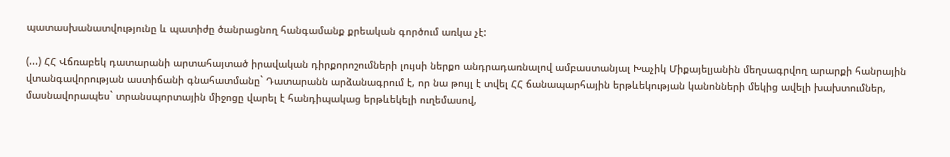պատասխանատվությունը և պատիժը ծանրացնող հանգամանք քրեական գործում առկա չէ:

(...) ՀՀ Վճռաբեկ դատարանի արտահայտած իրավական դիրքորոշումների լույսի ներքո անդրադառնալով ամբաստանյալ Խաչիկ Միքայելյանին մեղսագրվող արարքի հանրային վտանգավորության աստիճանի գնահատմանը` Դատարանն արձանագրում է, որ նա թույլ է տվել ՀՀ ճանապարհային երթևեկության կանոնների մեկից ավելի խախտումներ, մասնավորապես` տրանսպորտային միջոցը վարել է հանդիպակաց երթևեկելի ուղեմասով,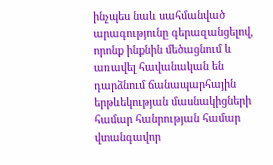ինչպես նաև սահմանված արագությունը գերազանցելով, որոնք ինքնին մեծացնում և առավել հավանական են դարձնում ճանապարհային երթևեկության մասնակիցների համար հանրության համար վտանգավոր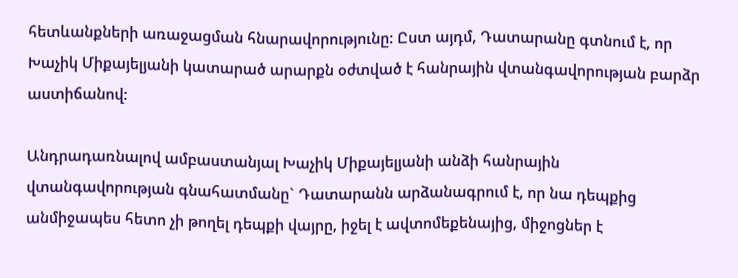հետևանքների առաջացման հնարավորությունը: Ըստ այդմ, Դատարանը գտնում է, որ Խաչիկ Միքայելյանի կատարած արարքն օժտված է հանրային վտանգավորության բարձր աստիճանով:

Անդրադառնալով ամբաստանյալ Խաչիկ Միքայելյանի անձի հանրային վտանգավորության գնահատմանը` Դատարանն արձանագրում է, որ նա դեպքից անմիջապես հետո չի թողել դեպքի վայրը, իջել է ավտոմեքենայից, միջոցներ է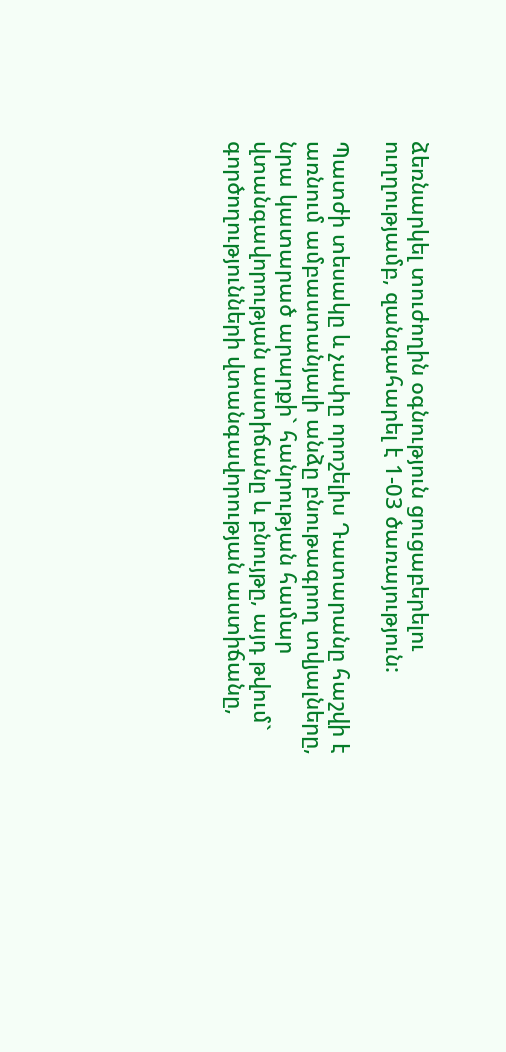ձեռնարկել տուժողին օգնություն ցուցաբերելու ուղղությամբ, զանգահարել է 1-03 ծառայություն:

Պատժի տեսակը և չափը որոշելիս Դատարանը հաշվի է առնում ամբաստանյալի անձը բնութագրող տվյալները, նրա կատարած արարքի` հանրության համար վտանգավորության աստիճանը և բնույթը, այդ թվում` գործողությունների վտանգավորության աստիճանը,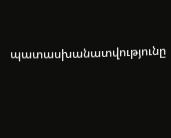պատասխանատվությունը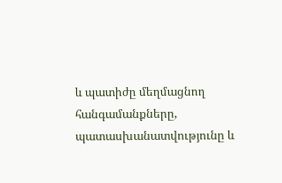և պատիժը մեղմացնող հանգամանքները, պատասխանատվությունը և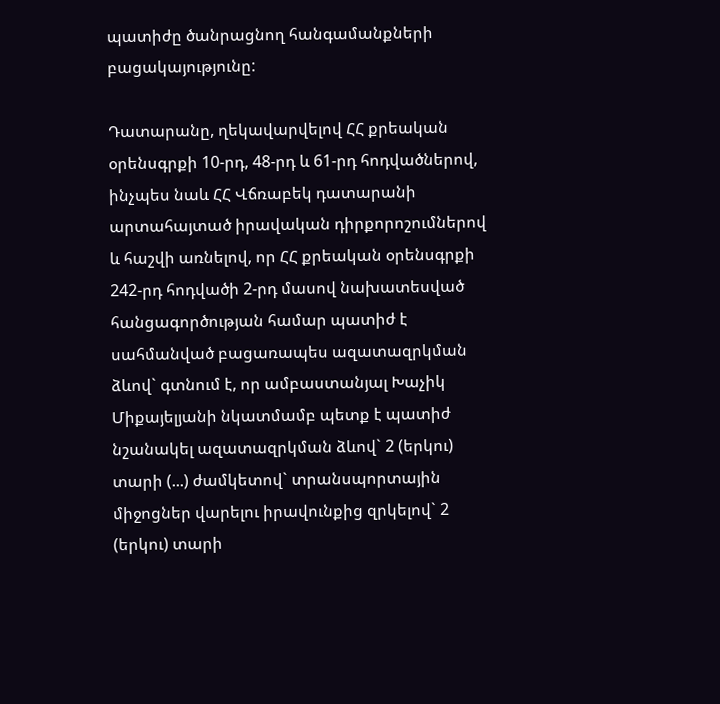պատիժը ծանրացնող հանգամանքների բացակայությունը:

Դատարանը, ղեկավարվելով ՀՀ քրեական օրենսգրքի 10-րդ, 48-րդ և 61-րդ հոդվածներով, ինչպես նաև ՀՀ Վճռաբեկ դատարանի արտահայտած իրավական դիրքորոշումներով և հաշվի առնելով, որ ՀՀ քրեական օրենսգրքի 242-րդ հոդվածի 2-րդ մասով նախատեսված հանցագործության համար պատիժ է սահմանված բացառապես ազատազրկման ձևով` գտնում է, որ ամբաստանյալ Խաչիկ Միքայելյանի նկատմամբ պետք է պատիժ նշանակել ազատազրկման ձևով` 2 (երկու) տարի (...) ժամկետով` տրանսպորտային միջոցներ վարելու իրավունքից զրկելով` 2 (երկու) տարի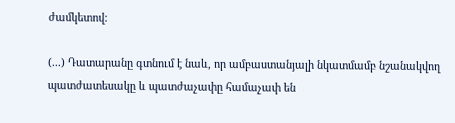ժամկետով:

(...) Դատարանը գտնում է նաև, որ ամբաստանյալի նկատմամբ նշանակվող պատժատեսակը և պատժաչափը համաչափ են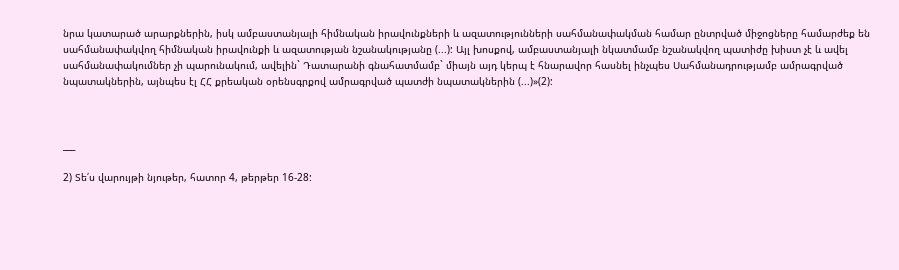նրա կատարած արարքներին, իսկ ամբաստանյալի հիմնական իրավունքների և ազատությունների սահմանափակման համար ընտրված միջոցները համարժեք են սահմանափակվող հիմնական իրավունքի և ազատության նշանակությանը (...): Այլ խոսքով, ամբաստանյալի նկատմամբ նշանակվող պատիժը խիստ չէ և ավել սահմանափակումներ չի պարունակում, ավելին` Դատարանի գնահատմամբ` միայն այդ կերպ է հնարավոր հասնել ինչպես Սահմանադրությամբ ամրագրված նպատակներին, այնպես էլ ՀՀ քրեական օրենսգրքով ամրագրված պատժի նպատակներին (...)»(2):



___

2) Տե՛ս վարույթի նյութեր, հատոր 4, թերթեր 16-28: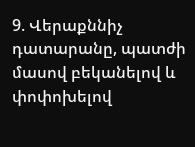9. Վերաքննիչ դատարանը, պատժի մասով բեկանելով և փոփոխելով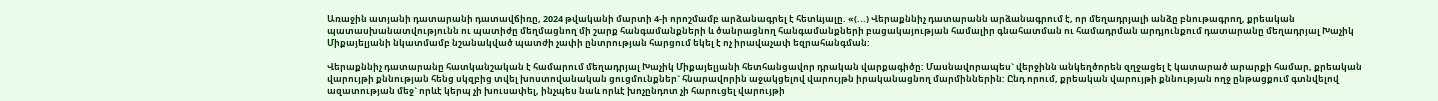Առաջին ատյանի դատարանի դատավճիռը, 2024 թվականի մարտի 4-ի որոշմամբ արձանագրել է հետևյալը. «(...) Վերաքննիչ դատարանն արձանագրում է, որ մեղադրյալի անձը բնութագրող, քրեական պատասխանատվությունն ու պատիժը մեղմացնող մի շարք հանգամանքների և ծանրացնող հանգամանքների բացակայության համալիր գնահատման ու համադրման արդյունքում դատարանը մեղադրյալ Խաչիկ Միքայելյանի նկատմամբ նշանակված պատժի չափի ընտրության հարցում եկել է ոչ իրավաչափ եզրահանգման:

Վերաքննիչ դատարանը հատկանշական է համարում մեղադրյալ Խաչիկ Միքայելյանի հետհանցավոր դրական վարքագիծը: Մասնավորապես` վերջինն անկեղծորեն զղջացել է կատարած արարքի համար, քրեական վարույթի քննության հենց սկզբից տվել խոստովանական ցուցմունքներ` հնարավորին աջակցելով վարույթն իրականացնող մարմիններին: Ընդ որում, քրեական վարույթի քննության ողջ ընթացքում գտնվելով ազատության մեջ` որևէ կերպ չի խուսափել, ինչպես նաև որևէ խոչընդոտ չի հարուցել վարույթի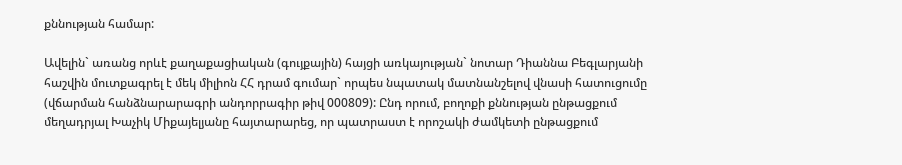քննության համար:

Ավելին` առանց որևէ քաղաքացիական (գույքային) հայցի առկայության` նոտար Դիաննա Բեգլարյանի հաշվին մուտքագրել է մեկ միլիոն ՀՀ դրամ գումար` որպես նպատակ մատնանշելով վնասի հատուցումը (վճարման հանձնարարագրի անդորրագիր թիվ 000809): Ընդ որում, բողոքի քննության ընթացքում մեղադրյալ Խաչիկ Միքայելյանը հայտարարեց, որ պատրաստ է որոշակի ժամկետի ընթացքում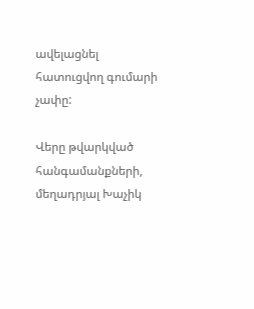ավելացնել հատուցվող գումարի չափը:

Վերը թվարկված հանգամանքների, մեղադրյալ Խաչիկ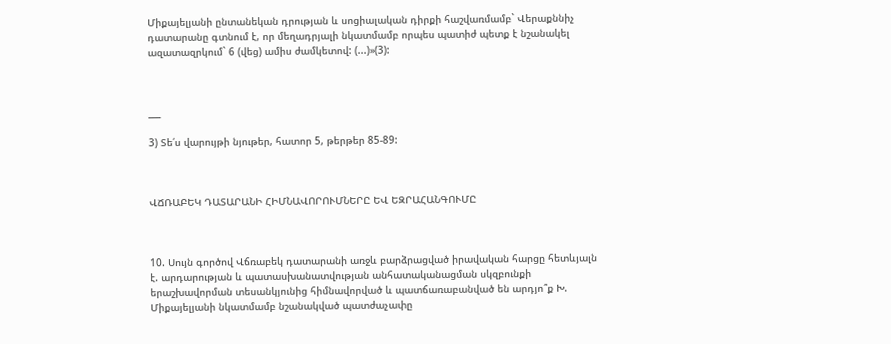Միքայելյանի ընտանեկան դրության և սոցիալական դիրքի հաշվառմամբ` Վերաքննիչ դատարանը գտնում է, որ մեղադրյալի նկատմամբ որպես պատիժ պետք է նշանակել ազատազրկում` 6 (վեց) ամիս ժամկետով: (...)»(3):



___

3) Տե՛ս վարույթի նյութեր, հատոր 5, թերթեր 85-89:



ՎՃՌԱԲԵԿ ԴԱՏԱՐԱՆԻ ՀԻՄՆԱՎՈՐՈՒՄՆԵՐԸ ԵՎ ԵԶՐԱՀԱՆԳՈՒՄԸ



10. Սույն գործով Վճռաբեկ դատարանի առջև բարձրացված իրավական հարցը հետևյալն է. արդարության և պատասխանատվության անհատականացման սկզբունքի երաշխավորման տեսանկյունից հիմնավորված և պատճառաբանված են արդյո՞ք Խ. Միքայելյանի նկատմամբ նշանակված պատժաչափը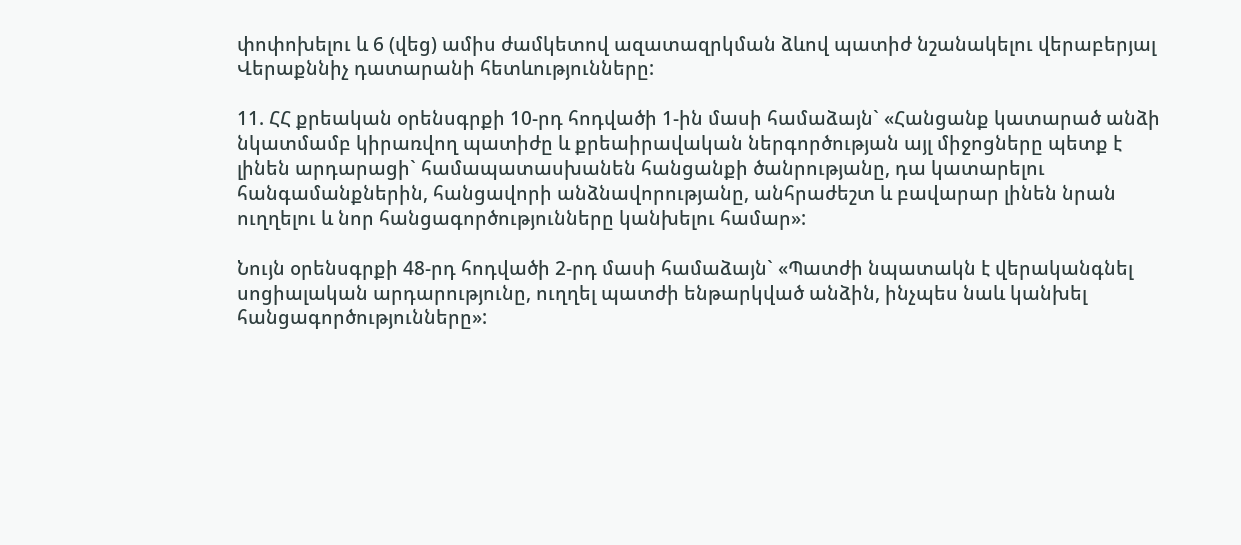փոփոխելու և 6 (վեց) ամիս ժամկետով ազատազրկման ձևով պատիժ նշանակելու վերաբերյալ Վերաքննիչ դատարանի հետևությունները:

11. ՀՀ քրեական օրենսգրքի 10-րդ հոդվածի 1-ին մասի համաձայն` «Հանցանք կատարած անձի նկատմամբ կիրառվող պատիժը և քրեաիրավական ներգործության այլ միջոցները պետք է լինեն արդարացի` համապատասխանեն հանցանքի ծանրությանը, դա կատարելու հանգամանքներին, հանցավորի անձնավորությանը, անհրաժեշտ և բավարար լինեն նրան ուղղելու և նոր հանցագործությունները կանխելու համար»:

Նույն օրենսգրքի 48-րդ հոդվածի 2-րդ մասի համաձայն` «Պատժի նպատակն է վերականգնել սոցիալական արդարությունը, ուղղել պատժի ենթարկված անձին, ինչպես նաև կանխել հանցագործությունները»: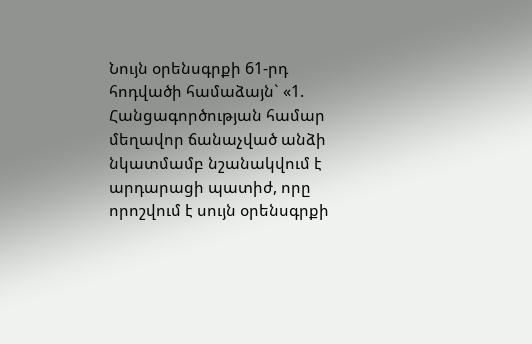Նույն օրենսգրքի 61-րդ հոդվածի համաձայն` «1. Հանցագործության համար մեղավոր ճանաչված անձի նկատմամբ նշանակվում է արդարացի պատիժ, որը որոշվում է սույն օրենսգրքի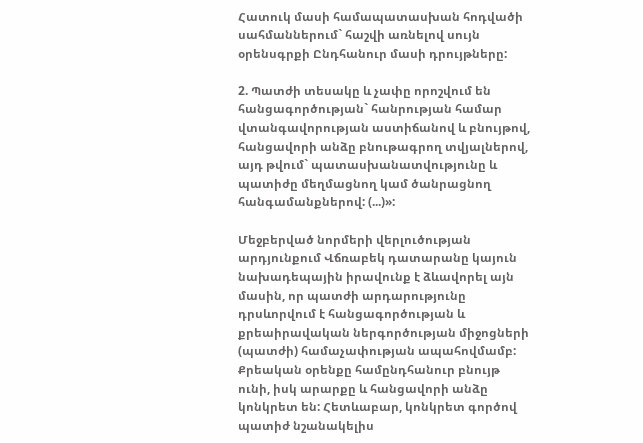Հատուկ մասի համապատասխան հոդվածի սահմաններում` հաշվի առնելով սույն օրենսգրքի Ընդհանուր մասի դրույթները:

2. Պատժի տեսակը և չափը որոշվում են հանցագործության` հանրության համար վտանգավորության աստիճանով և բնույթով, հանցավորի անձը բնութագրող տվյալներով, այդ թվում` պատասխանատվությունը և պատիժը մեղմացնող կամ ծանրացնող հանգամանքներով: (...)»:

Մեջբերված նորմերի վերլուծության արդյունքում Վճռաբեկ դատարանը կայուն նախադեպային իրավունք է ձևավորել այն մասին, որ պատժի արդարությունը դրսևորվում է հանցագործության և քրեաիրավական ներգործության միջոցների (պատժի) համաչափության ապահովմամբ: Քրեական օրենքը համընդհանուր բնույթ ունի, իսկ արարքը և հանցավորի անձը կոնկրետ են: Հետևաբար, կոնկրետ գործով պատիժ նշանակելիս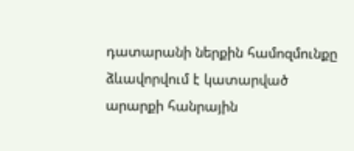դատարանի ներքին համոզմունքը ձևավորվում է կատարված արարքի հանրային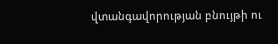վտանգավորության բնույթի ու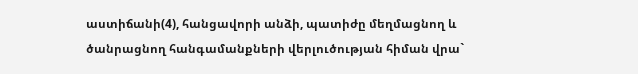աստիճանի(4), հանցավորի անձի, պատիժը մեղմացնող և ծանրացնող հանգամանքների վերլուծության հիման վրա`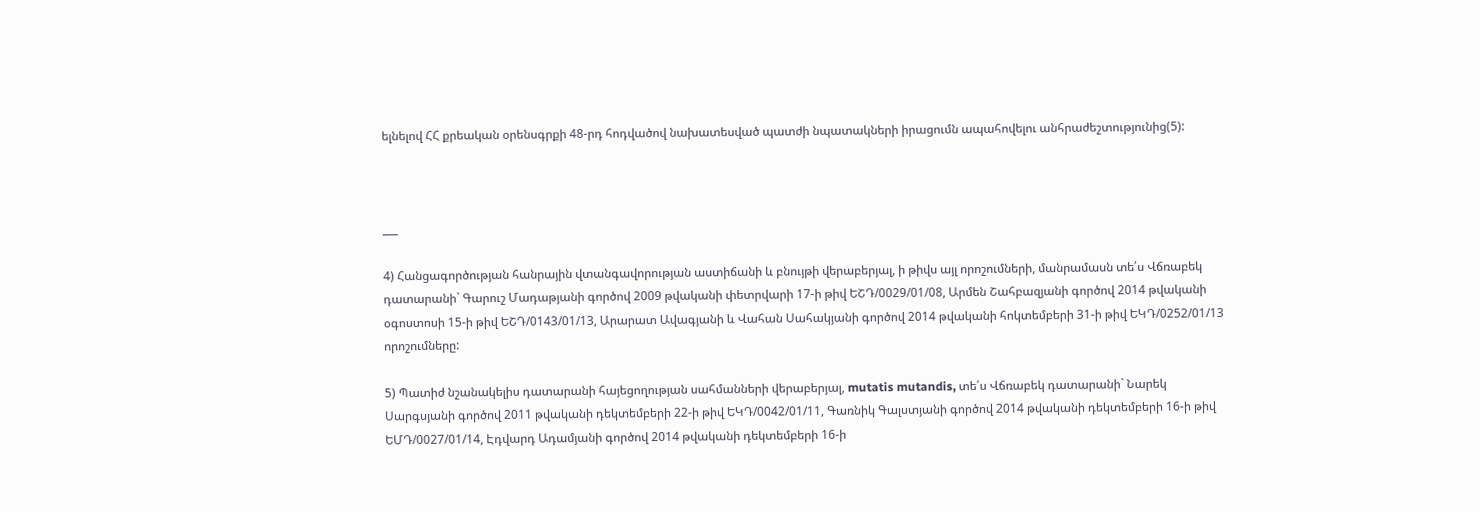ելնելով ՀՀ քրեական օրենսգրքի 48-րդ հոդվածով նախատեսված պատժի նպատակների իրացումն ապահովելու անհրաժեշտությունից(5):



___

4) Հանցագործության հանրային վտանգավորության աստիճանի և բնույթի վերաբերյալ, ի թիվս այլ որոշումների, մանրամասն տե՛ս Վճռաբեկ դատարանի` Գարուշ Մադաթյանի գործով 2009 թվականի փետրվարի 17-ի թիվ ԵՇԴ/0029/01/08, Արմեն Շահբազյանի գործով 2014 թվականի օգոստոսի 15-ի թիվ ԵՇԴ/0143/01/13, Արարատ Ավագյանի և Վահան Սահակյանի գործով 2014 թվականի հոկտեմբերի 31-ի թիվ ԵԿԴ/0252/01/13 որոշումները:

5) Պատիժ նշանակելիս դատարանի հայեցողության սահմանների վերաբերյալ, mutatis mutandis, տե՛ս Վճռաբեկ դատարանի` Նարեկ Սարգսյանի գործով 2011 թվականի դեկտեմբերի 22-ի թիվ ԵԿԴ/0042/01/11, Գառնիկ Գալստյանի գործով 2014 թվականի դեկտեմբերի 16-ի թիվ ԵՄԴ/0027/01/14, Էդվարդ Ադամյանի գործով 2014 թվականի դեկտեմբերի 16-ի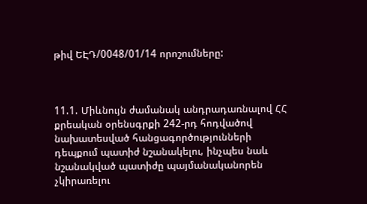թիվ ԵԷԴ/0048/01/14 որոշումները:



11.1. Միևնույն ժամանակ անդրադառնալով ՀՀ քրեական օրենսգրքի 242-րդ հոդվածով նախատեսված հանցագործությունների դեպքում պատիժ նշանակելու, ինչպես նաև նշանակված պատիժը պայմանականորեն չկիրառելու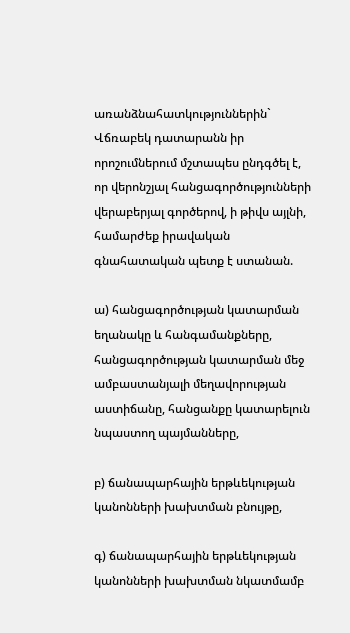առանձնահատկություններին` Վճռաբեկ դատարանն իր որոշումներում մշտապես ընդգծել է, որ վերոնշյալ հանցագործությունների վերաբերյալ գործերով, ի թիվս այլնի, համարժեք իրավական գնահատական պետք է ստանան.

ա) հանցագործության կատարման եղանակը և հանգամանքները, հանցագործության կատարման մեջ ամբաստանյալի մեղավորության աստիճանը, հանցանքը կատարելուն նպաստող պայմանները,

բ) ճանապարհային երթևեկության կանոնների խախտման բնույթը,

գ) ճանապարհային երթևեկության կանոնների խախտման նկատմամբ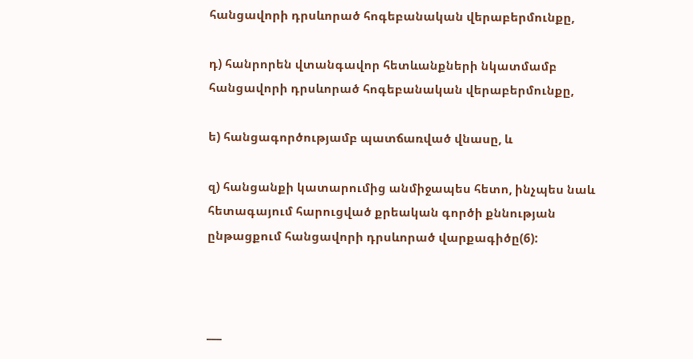հանցավորի դրսևորած հոգեբանական վերաբերմունքը,

դ) հանրորեն վտանգավոր հետևանքների նկատմամբ հանցավորի դրսևորած հոգեբանական վերաբերմունքը,

ե) հանցագործությամբ պատճառված վնասը, և

զ) հանցանքի կատարումից անմիջապես հետո, ինչպես նաև հետագայում հարուցված քրեական գործի քննության ընթացքում հանցավորի դրսևորած վարքագիծը(6):



___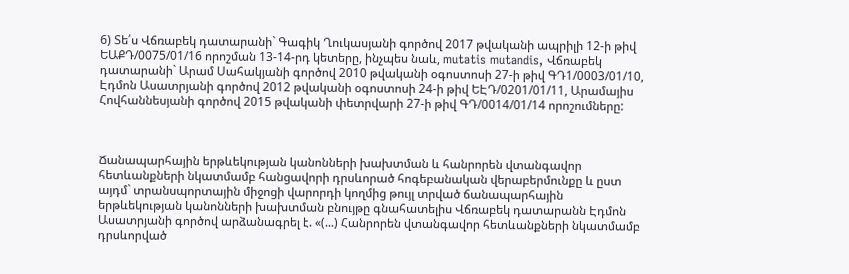6) Տե՛ս Վճռաբեկ դատարանի` Գագիկ Ղուկասյանի գործով 2017 թվականի ապրիլի 12-ի թիվ ԵԱՔԴ/0075/01/16 որոշման 13-14-րդ կետերը, ինչպես նաև, mutatis mutandis, Վճռաբեկ դատարանի` Արամ Սահակյանի գործով 2010 թվականի օգոստոսի 27-ի թիվ ԳԴ1/0003/01/10, Էդմոն Ասատրյանի գործով 2012 թվականի օգոստոսի 24-ի թիվ ԵԷԴ/0201/01/11, Արամայիս Հովհաննեսյանի գործով 2015 թվականի փետրվարի 27-ի թիվ ԳԴ/0014/01/14 որոշումները:



Ճանապարհային երթևեկության կանոնների խախտման և հանրորեն վտանգավոր հետևանքների նկատմամբ հանցավորի դրսևորած հոգեբանական վերաբերմունքը և ըստ այդմ` տրանսպորտային միջոցի վարորդի կողմից թույլ տրված ճանապարհային երթևեկության կանոնների խախտման բնույթը գնահատելիս Վճռաբեկ դատարանն Էդմոն Ասատրյանի գործով արձանագրել է. «(...) Հանրորեն վտանգավոր հետևանքների նկատմամբ դրսևորված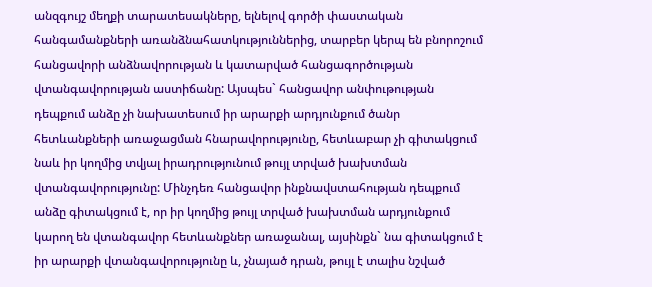անզգույշ մեղքի տարատեսակները, ելնելով գործի փաստական հանգամանքների առանձնահատկություններից, տարբեր կերպ են բնորոշում հանցավորի անձնավորության և կատարված հանցագործության վտանգավորության աստիճանը: Այսպես` հանցավոր անփութության դեպքում անձը չի նախատեսում իր արարքի արդյունքում ծանր հետևանքների առաջացման հնարավորությունը, հետևաբար չի գիտակցում նաև իր կողմից տվյալ իրադրությունում թույլ տրված խախտման վտանգավորությունը: Մինչդեռ հանցավոր ինքնավստահության դեպքում անձը գիտակցում է, որ իր կողմից թույլ տրված խախտման արդյունքում կարող են վտանգավոր հետևանքներ առաջանալ, այսինքն` նա գիտակցում է իր արարքի վտանգավորությունը և, չնայած դրան, թույլ է տալիս նշված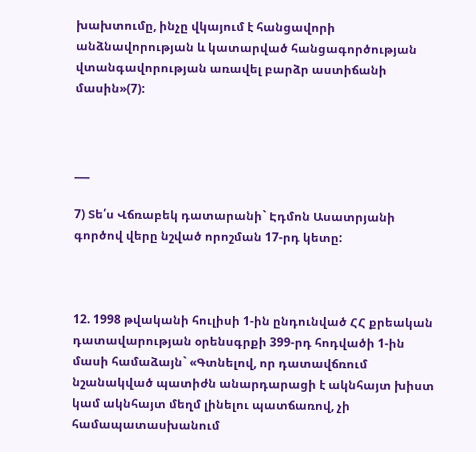խախտումը, ինչը վկայում է հանցավորի անձնավորության և կատարված հանցագործության վտանգավորության առավել բարձր աստիճանի մասին»(7):



___

7) Տե՛ս Վճռաբեկ դատարանի` Էդմոն Ասատրյանի գործով վերը նշված որոշման 17-րդ կետը:



12. 1998 թվականի հուլիսի 1-ին ընդունված ՀՀ քրեական դատավարության օրենսգրքի 399-րդ հոդվածի 1-ին մասի համաձայն` «Գտնելով, որ դատավճռում նշանակված պատիժն անարդարացի է ակնհայտ խիստ կամ ակնհայտ մեղմ լինելու պատճառով, չի համապատասխանում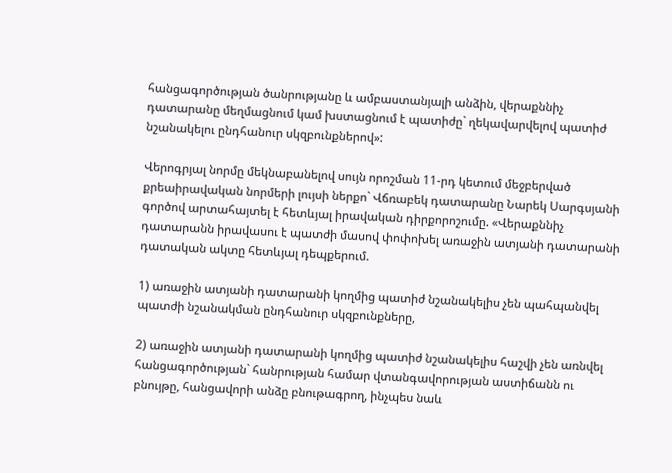հանցագործության ծանրությանը և ամբաստանյալի անձին, վերաքննիչ դատարանը մեղմացնում կամ խստացնում է պատիժը` ղեկավարվելով պատիժ նշանակելու ընդհանուր սկզբունքներով»:

Վերոգրյալ նորմը մեկնաբանելով սույն որոշման 11-րդ կետում մեջբերված քրեաիրավական նորմերի լույսի ներքո` Վճռաբեկ դատարանը Նարեկ Սարգսյանի գործով արտահայտել է հետևյալ իրավական դիրքորոշումը. «Վերաքննիչ դատարանն իրավասու է պատժի մասով փոփոխել առաջին ատյանի դատարանի դատական ակտը հետևյալ դեպքերում.

1) առաջին ատյանի դատարանի կողմից պատիժ նշանակելիս չեն պահպանվել պատժի նշանակման ընդհանուր սկզբունքները,

2) առաջին ատյանի դատարանի կողմից պատիժ նշանակելիս հաշվի չեն առնվել հանցագործության` հանրության համար վտանգավորության աստիճանն ու բնույթը, հանցավորի անձը բնութագրող, ինչպես նաև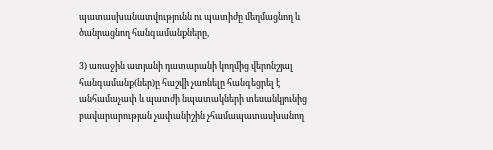պատասխանատվությունն ու պատիժը մեղմացնող և ծանրացնող հանգամանքները,

3) առաջին ատյանի դատարանի կողմից վերոնշյալ հանգամանք(ներ)ը հաշվի չառնելը հանգեցրել է անհամաչափ և պատժի նպատակների տեսանկյունից բավարարության չափանիշին չհամապատասխանող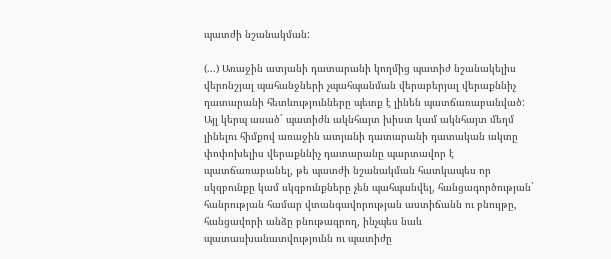պատժի նշանակման:

(...) Առաջին ատյանի դատարանի կողմից պատիժ նշանակելիս վերոնշյալ պահանջների չպահպանման վերաբերյալ վերաքննիչ դատարանի հետևությունները պետք է լինեն պատճառաբանված: Այլ կերպ ասած` պատիժն ակնհայտ խիստ կամ ակնհայտ մեղմ լինելու հիմքով առաջին ատյանի դատարանի դատական ակտը փոփոխելիս վերաքննիչ դատարանը պարտավոր է պատճառաբանել, թե պատժի նշանակման հատկապես որ սկզբունքը կամ սկզբունքները չեն պահպանվել, հանցագործության` հանրության համար վտանգավորության աստիճանն ու բնույթը, հանցավորի անձը բնութագրող, ինչպես նաև պատասխանատվությունն ու պատիժը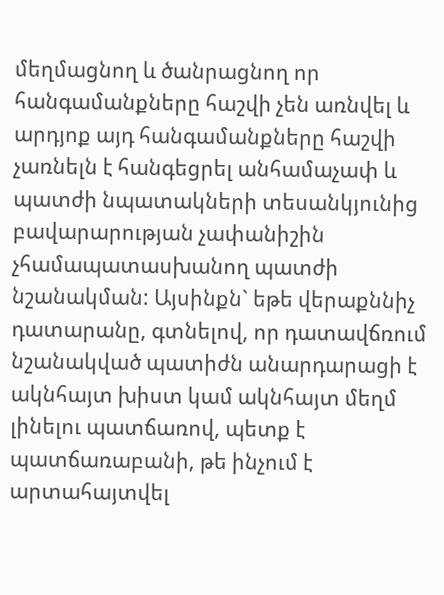մեղմացնող և ծանրացնող որ հանգամանքները հաշվի չեն առնվել և արդյոք այդ հանգամանքները հաշվի չառնելն է հանգեցրել անհամաչափ և պատժի նպատակների տեսանկյունից բավարարության չափանիշին չհամապատասխանող պատժի նշանակման: Այսինքն` եթե վերաքննիչ դատարանը, գտնելով, որ դատավճռում նշանակված պատիժն անարդարացի է ակնհայտ խիստ կամ ակնհայտ մեղմ լինելու պատճառով, պետք է պատճառաբանի, թե ինչում է արտահայտվել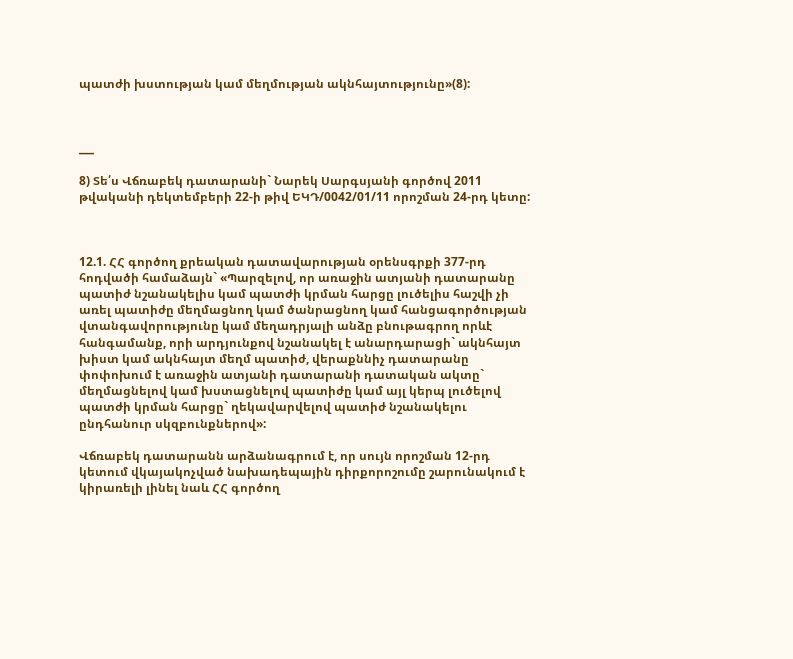պատժի խստության կամ մեղմության ակնհայտությունը»(8):



___

8) Տե՛ս Վճռաբեկ դատարանի` Նարեկ Սարգսյանի գործով 2011 թվականի դեկտեմբերի 22-ի թիվ ԵԿԴ/0042/01/11 որոշման 24-րդ կետը:



12.1. ՀՀ գործող քրեական դատավարության օրենսգրքի 377-րդ հոդվածի համաձայն` «Պարզելով, որ առաջին ատյանի դատարանը պատիժ նշանակելիս կամ պատժի կրման հարցը լուծելիս հաշվի չի առել պատիժը մեղմացնող կամ ծանրացնող կամ հանցագործության վտանգավորությունը կամ մեղադրյալի անձը բնութագրող որևէ հանգամանք, որի արդյունքով նշանակել է անարդարացի` ակնհայտ խիստ կամ ակնհայտ մեղմ պատիժ, վերաքննիչ դատարանը փոփոխում է առաջին ատյանի դատարանի դատական ակտը` մեղմացնելով կամ խստացնելով պատիժը կամ այլ կերպ լուծելով պատժի կրման հարցը` ղեկավարվելով պատիժ նշանակելու ընդհանուր սկզբունքներով»:

Վճռաբեկ դատարանն արձանագրում է, որ սույն որոշման 12-րդ կետում վկայակոչված նախադեպային դիրքորոշումը շարունակում է կիրառելի լինել նաև ՀՀ գործող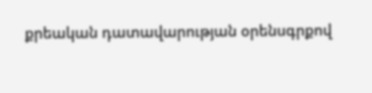քրեական դատավարության օրենսգրքով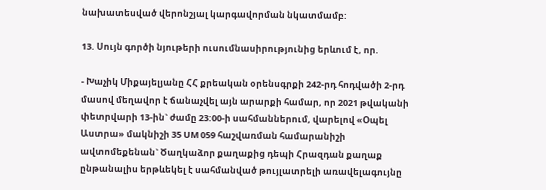նախատեսված վերոնշյալ կարգավորման նկատմամբ:

13. Սույն գործի նյութերի ուսումնասիրությունից երևում է, որ.

- Խաչիկ Միքայելյանը ՀՀ քրեական օրենսգրքի 242-րդ հոդվածի 2-րդ մասով մեղավոր է ճանաչվել այն արարքի համար, որ 2021 թվականի փետրվարի 13-ին` ժամը 23:00-ի սահմաններում, վարելով «Օպել Աստրա» մակնիշի 35 UM 059 հաշվառման համարանիշի ավտոմեքենան` Ծաղկաձոր քաղաքից դեպի Հրազդան քաղաք ընթանալիս երթևեկել է սահմանված թույլատրելի առավելագույնը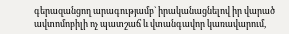գերազանցող արագությամբ` իրականացնելով իր վարած ավտոմոբիլի ոչ պատշաճ և վտանգավոր կառավարում,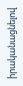իրականացնելով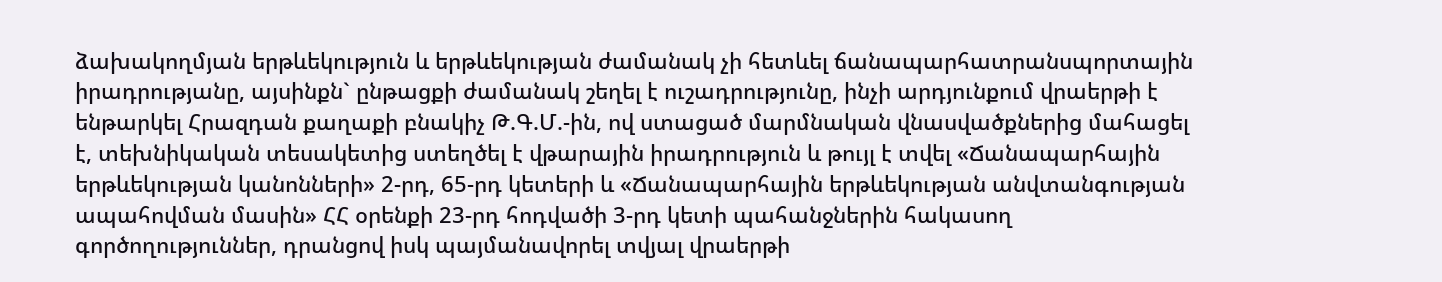ձախակողմյան երթևեկություն և երթևեկության ժամանակ չի հետևել ճանապարհատրանսպորտային իրադրությանը, այսինքն` ընթացքի ժամանակ շեղել է ուշադրությունը, ինչի արդյունքում վրաերթի է ենթարկել Հրազդան քաղաքի բնակիչ Թ.Գ.Մ.-ին, ով ստացած մարմնական վնասվածքներից մահացել է, տեխնիկական տեսակետից ստեղծել է վթարային իրադրություն և թույլ է տվել «Ճանապարհային երթևեկության կանոնների» 2-րդ, 65-րդ կետերի և «Ճանապարհային երթևեկության անվտանգության ապահովման մասին» ՀՀ օրենքի 23-րդ հոդվածի 3-րդ կետի պահանջներին հակասող գործողություններ, դրանցով իսկ պայմանավորել տվյալ վրաերթի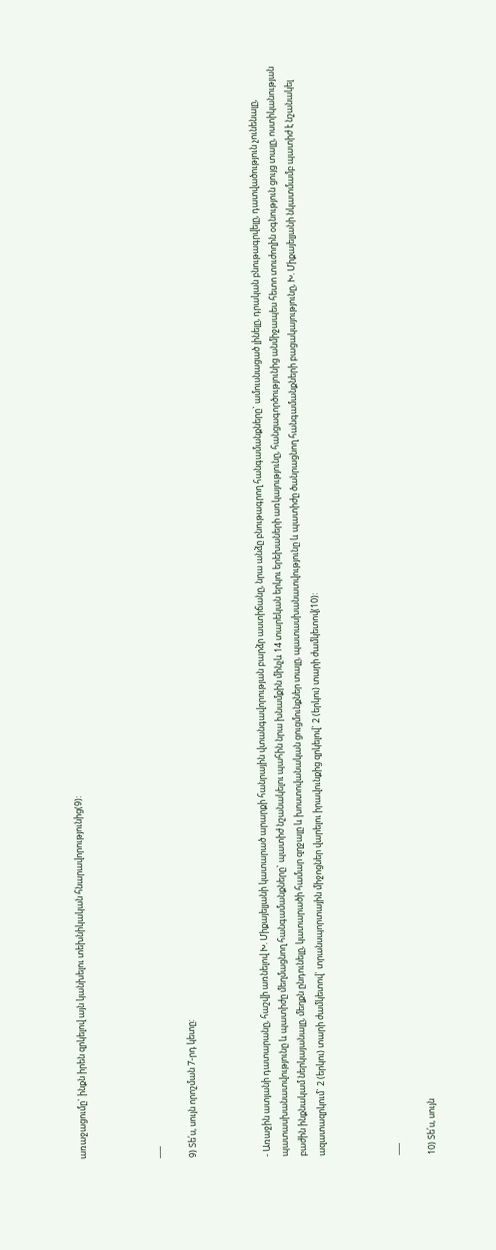առաջացումը` ինքն իրեն զրկելով այն կանխելու տեխնիկական հնարավորությունից(9):



___

9) Տե՛ս, սույն որոշման 7-րդ կետը:



- Առաջին ատյանի դատարանը, հաշվի առնելով Խ. Միքայելյանի կատարած արարքի հանրային վտանգավորության բարձր աստիճանը, նրա անձը բնութագրող հանգամանքները` ամուսնացած լինելը, դրական բնութագրվելը, դատվածություն չունենալը, պատասխանատվությունը և պատիժը մեղմացնող հանգամանքները` պատիժ նշանակելու պահին նրա խնամքին մինչև 14 տարեկան երկու երեխաների առկայությունը, հանցագործությունից անմիջապես հետո տուժողին օգնություն ցույց տալը, ոստիկանության բաժին ինքնակամ ներկայանալը, մեղքն ընդունելը, կատարածի համար զղջալը և խոստովանական ցուցմունքներ տալը, պատասխանատվությունը և պատիժը ծանրացնող հանգամանքների բացակայությունը, Խ. Միքայելյանի նկատմամբ պատիժ է նշանակել ազատազրկում` 2 (երկու) տարի ժամկետով` տրանսպորտային միջոցներ վարելու իրավունքից զրկելով` 2 (երկու) տարի ժամկետով(10):



___

10) Տե՛ս, սույն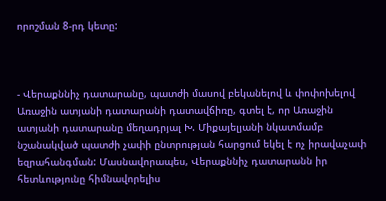որոշման 8-րդ կետը:



- Վերաքննիչ դատարանը, պատժի մասով բեկանելով և փոփոխելով Առաջին ատյանի դատարանի դատավճիռը, գտել է, որ Առաջին ատյանի դատարանը մեղադրյալ Խ. Միքայելյանի նկատմամբ նշանակված պատժի չափի ընտրության հարցում եկել է ոչ իրավաչափ եզրահանգման: Մասնավորապես, Վերաքննիչ դատարանն իր հետևությունը հիմնավորելիս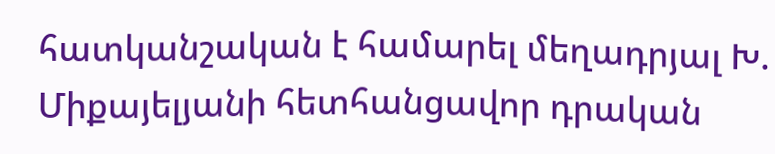հատկանշական է համարել մեղադրյալ Խ. Միքայելյանի հետհանցավոր դրական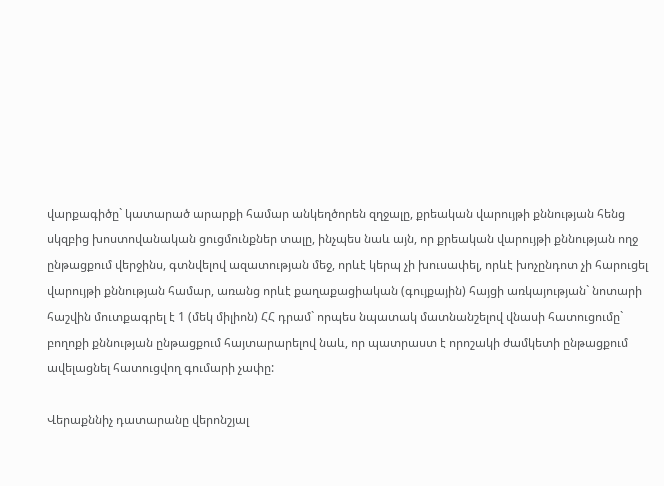վարքագիծը` կատարած արարքի համար անկեղծորեն զղջալը, քրեական վարույթի քննության հենց սկզբից խոստովանական ցուցմունքներ տալը, ինչպես նաև այն, որ քրեական վարույթի քննության ողջ ընթացքում վերջինս, գտնվելով ազատության մեջ, որևէ կերպ չի խուսափել, որևէ խոչընդոտ չի հարուցել վարույթի քննության համար, առանց որևէ քաղաքացիական (գույքային) հայցի առկայության` նոտարի հաշվին մուտքագրել է 1 (մեկ միլիոն) ՀՀ դրամ` որպես նպատակ մատնանշելով վնասի հատուցումը` բողոքի քննության ընթացքում հայտարարելով նաև, որ պատրաստ է որոշակի ժամկետի ընթացքում ավելացնել հատուցվող գումարի չափը:

Վերաքննիչ դատարանը վերոնշյալ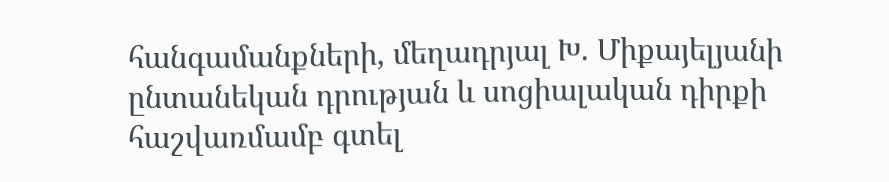հանգամանքների, մեղադրյալ Խ. Միքայելյանի ընտանեկան դրության և սոցիալական դիրքի հաշվառմամբ գտել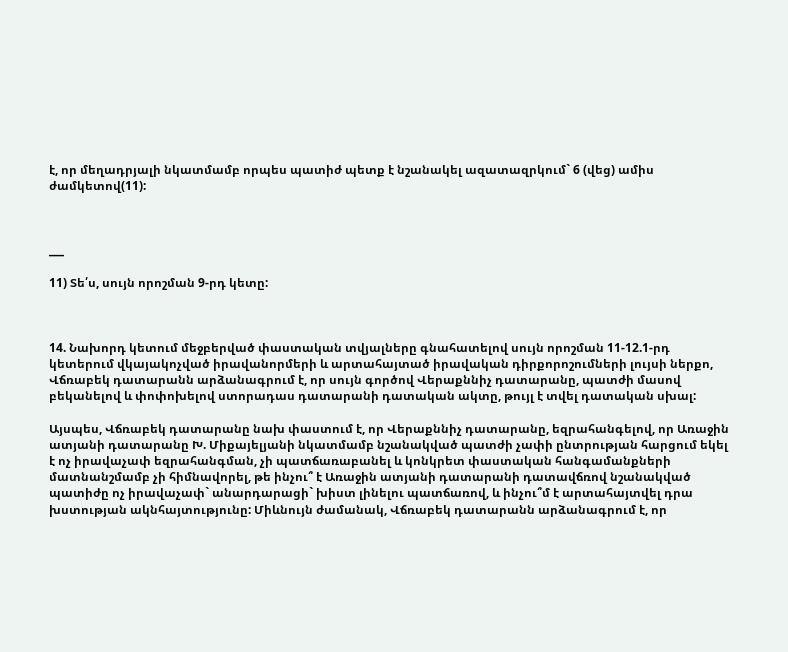է, որ մեղադրյալի նկատմամբ որպես պատիժ պետք է նշանակել ազատազրկում` 6 (վեց) ամիս ժամկետով(11):



___

11) Տե՛ս, սույն որոշման 9-րդ կետը:



14. Նախորդ կետում մեջբերված փաստական տվյալները գնահատելով սույն որոշման 11-12.1-րդ կետերում վկայակոչված իրավանորմերի և արտահայտած իրավական դիրքորոշումների լույսի ներքո, Վճռաբեկ դատարանն արձանագրում է, որ սույն գործով Վերաքննիչ դատարանը, պատժի մասով բեկանելով և փոփոխելով ստորադաս դատարանի դատական ակտը, թույլ է տվել դատական սխալ:

Այսպես, Վճռաբեկ դատարանը նախ փաստում է, որ Վերաքննիչ դատարանը, եզրահանգելով, որ Առաջին ատյանի դատարանը Խ. Միքայելյանի նկատմամբ նշանակված պատժի չափի ընտրության հարցում եկել է ոչ իրավաչափ եզրահանգման, չի պատճառաբանել և կոնկրետ փաստական հանգամանքների մատնանշմամբ չի հիմնավորել, թե ինչու՞ է Առաջին ատյանի դատարանի դատավճռով նշանակված պատիժը ոչ իրավաչափ` անարդարացի` խիստ լինելու պատճառով, և ինչու՞մ է արտահայտվել դրա խստության ակնհայտությունը: Միևնույն ժամանակ, Վճռաբեկ դատարանն արձանագրում է, որ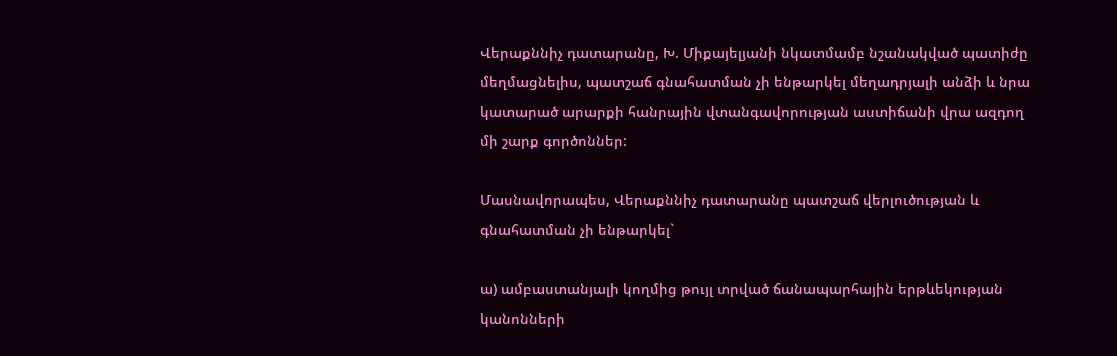Վերաքննիչ դատարանը, Խ. Միքայելյանի նկատմամբ նշանակված պատիժը մեղմացնելիս, պատշաճ գնահատման չի ենթարկել մեղադրյալի անձի և նրա կատարած արարքի հանրային վտանգավորության աստիճանի վրա ազդող մի շարք գործոններ:

Մասնավորապես, Վերաքննիչ դատարանը պատշաճ վերլուծության և գնահատման չի ենթարկել`

ա) ամբաստանյալի կողմից թույլ տրված ճանապարհային երթևեկության կանոնների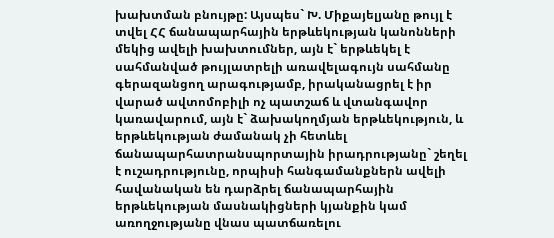խախտման բնույթը: Այսպես` Խ. Միքայելյանը թույլ է տվել ՀՀ ճանապարհային երթևեկության կանոնների մեկից ավելի խախտումներ, այն է` երթևեկել է սահմանված թույլատրելի առավելագույն սահմանը գերազանցող արագությամբ, իրականացրել է իր վարած ավտոմոբիլի ոչ պատշաճ և վտանգավոր կառավարում, այն է` ձախակողմյան երթևեկություն, և երթևեկության ժամանակ չի հետևել ճանապարհատրանսպորտային իրադրությանը` շեղել է ուշադրությունը, որպիսի հանգամանքներն ավելի հավանական են դարձրել ճանապարհային երթևեկության մասնակիցների կյանքին կամ առողջությանը վնաս պատճառելու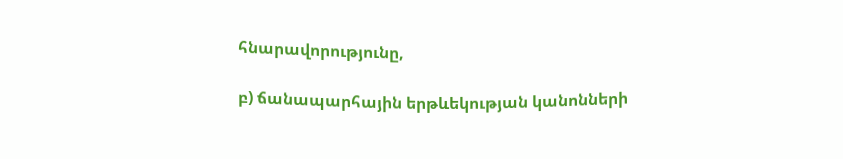հնարավորությունը,

բ) ճանապարհային երթևեկության կանոնների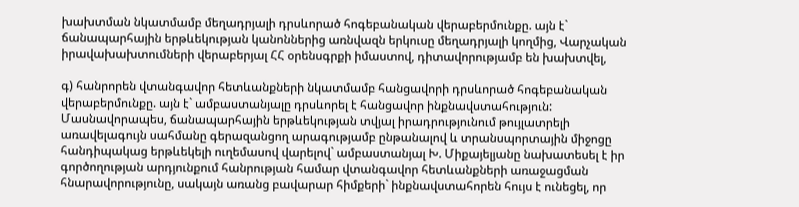խախտման նկատմամբ մեղադրյալի դրսևորած հոգեբանական վերաբերմունքը. այն է` ճանապարհային երթևեկության կանոններից առնվազն երկուսը մեղադրյալի կողմից, Վարչական իրավախախտումների վերաբերյալ ՀՀ օրենսգրքի իմաստով, դիտավորությամբ են խախտվել,

գ) հանրորեն վտանգավոր հետևանքների նկատմամբ հանցավորի դրսևորած հոգեբանական վերաբերմունքը. այն է` ամբաստանյալը դրսևորել է հանցավոր ինքնավստահություն: Մասնավորապես, ճանապարհային երթևեկության տվյալ իրադրությունում թույլատրելի առավելագույն սահմանը գերազանցող արագությամբ ընթանալով և տրանսպորտային միջոցը հանդիպակաց երթևեկելի ուղեմասով վարելով` ամբաստանյալ Խ. Միքայելյանը նախատեսել է իր գործողության արդյունքում հանրության համար վտանգավոր հետևանքների առաջացման հնարավորությունը, սակայն առանց բավարար հիմքերի` ինքնավստահորեն հույս է ունեցել, որ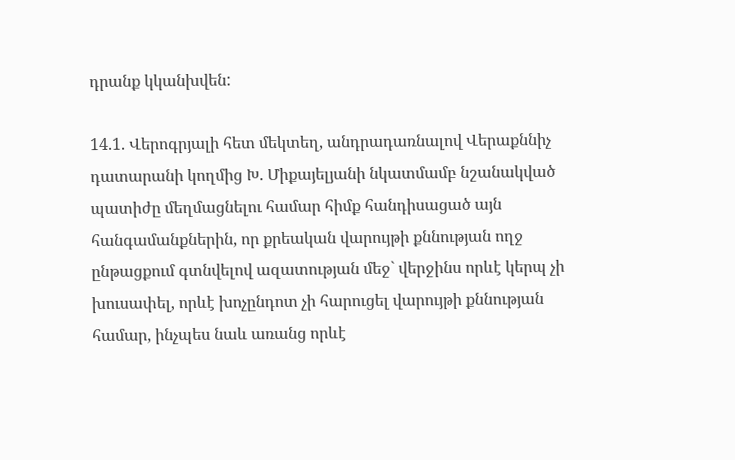դրանք կկանխվեն:

14.1. Վերոգրյալի հետ մեկտեղ, անդրադառնալով Վերաքննիչ դատարանի կողմից Խ. Միքայելյանի նկատմամբ նշանակված պատիժը մեղմացնելու համար հիմք հանդիսացած այն հանգամանքներին, որ քրեական վարույթի քննության ողջ ընթացքում գտնվելով ազատության մեջ` վերջինս որևէ կերպ չի խուսափել, որևէ խոչընդոտ չի հարուցել վարույթի քննության համար, ինչպես նաև առանց որևէ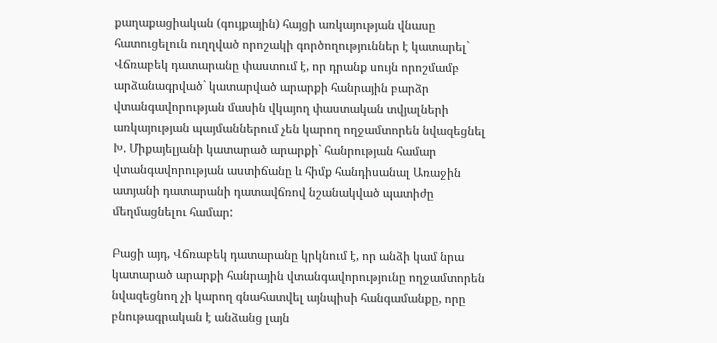քաղաքացիական (գույքային) հայցի առկայության վնասը հատուցելուն ուղղված որոշակի գործողություններ է կատարել` Վճռաբեկ դատարանը փաստում է, որ դրանք սույն որոշմամբ արձանագրված` կատարված արարքի հանրային բարձր վտանգավորության մասին վկայող փաստական տվյալների առկայության պայմաններում չեն կարող ողջամտորեն նվազեցնել Խ. Միքայելյանի կատարած արարքի` հանրության համար վտանգավորության աստիճանը և հիմք հանդիսանալ Առաջին ատյանի դատարանի դատավճռով նշանակված պատիժը մեղմացնելու համար:

Բացի այդ, Վճռաբեկ դատարանը կրկնում է, որ անձի կամ նրա կատարած արարքի հանրային վտանգավորությունը ողջամտորեն նվազեցնող չի կարող գնահատվել այնպիսի հանգամանքը, որը բնութագրական է անձանց լայն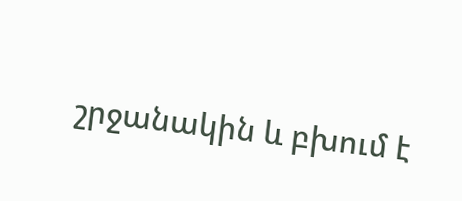շրջանակին և բխում է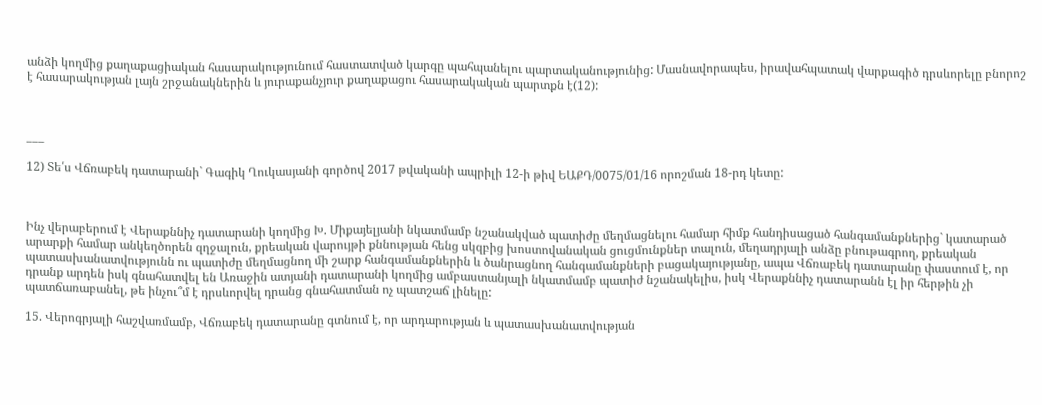անձի կողմից քաղաքացիական հասարակությունում հաստատված կարգը պահպանելու պարտականությունից: Մասնավորապես, իրավահպատակ վարքագիծ դրսևորելը բնորոշ է հասարակության լայն շրջանակներին և յուրաքանչյուր քաղաքացու հասարակական պարտքն է(12):



___

12) Տե՛ս Վճռաբեկ դատարանի` Գագիկ Ղուկասյանի գործով 2017 թվականի ապրիլի 12-ի թիվ ԵԱՔԴ/0075/01/16 որոշման 18-րդ կետը:



Ինչ վերաբերում է Վերաքննիչ դատարանի կողմից Խ. Միքայելյանի նկատմամբ նշանակված պատիժը մեղմացնելու համար հիմք հանդիսացած հանգամանքներից` կատարած արարքի համար անկեղծորեն զղջալուն, քրեական վարույթի քննության հենց սկզբից խոստովանական ցուցմունքներ տալուն, մեղադրյալի անձը բնութագրող, քրեական պատասխանատվությունն ու պատիժը մեղմացնող մի շարք հանգամանքներին և ծանրացնող հանգամանքների բացակայությանը, ապա Վճռաբեկ դատարանը փաստում է, որ դրանք արդեն իսկ գնահատվել են Առաջին ատյանի դատարանի կողմից ամբաստանյալի նկատմամբ պատիժ նշանակելիս, իսկ Վերաքննիչ դատարանն էլ իր հերթին չի պատճառաբանել, թե ինչու՞մ է դրսևորվել դրանց գնահատման ոչ պատշաճ լինելը:

15. Վերոգրյալի հաշվառմամբ, Վճռաբեկ դատարանը գտնում է, որ արդարության և պատասխանատվության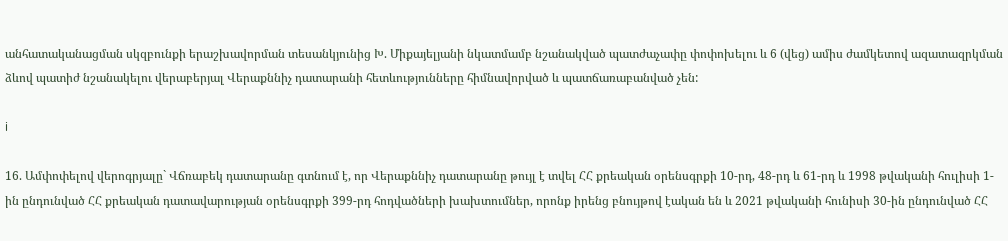անհատականացման սկզբունքի երաշխավորման տեսանկյունից Խ. Միքայելյանի նկատմամբ նշանակված պատժաչափը փոփոխելու և 6 (վեց) ամիս ժամկետով ազատազրկման ձևով պատիժ նշանակելու վերաբերյալ Վերաքննիչ դատարանի հետևությունները հիմնավորված և պատճառաբանված չեն:

i

16. Ամփոփելով վերոգրյալը` Վճռաբեկ դատարանը գտնում է, որ Վերաքննիչ դատարանը թույլ է տվել ՀՀ քրեական օրենսգրքի 10-րդ, 48-րդ և 61-րդ և 1998 թվականի հուլիսի 1-ին ընդունված ՀՀ քրեական դատավարության օրենսգրքի 399-րդ հոդվածների խախտումներ, որոնք իրենց բնույթով էական են և 2021 թվականի հունիսի 30-ին ընդունված ՀՀ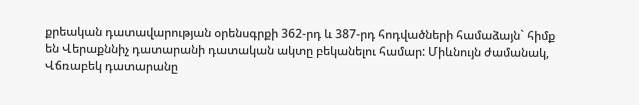քրեական դատավարության օրենսգրքի 362-րդ և 387-րդ հոդվածների համաձայն` հիմք են Վերաքննիչ դատարանի դատական ակտը բեկանելու համար: Միևնույն ժամանակ, Վճռաբեկ դատարանը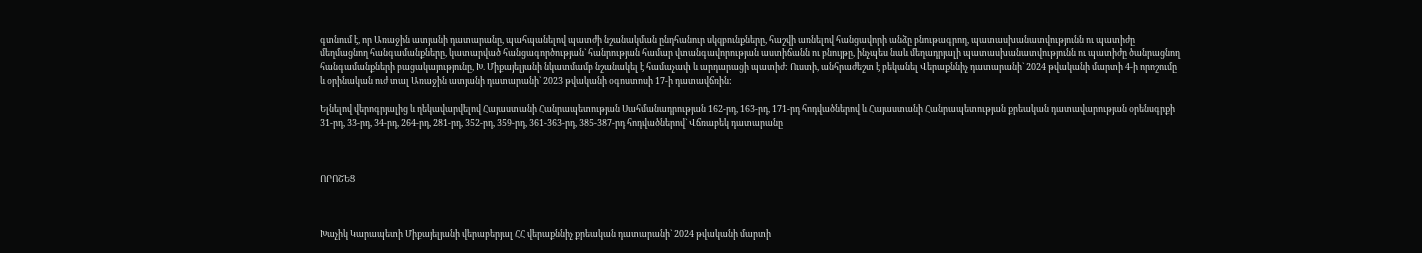գտնում է, որ Առաջին ատյանի դատարանը, պահպանելով պատժի նշանակման ընդհանուր սկզբունքները, հաշվի առնելով հանցավորի անձը բնութագրող, պատասխանատվությունն ու պատիժը մեղմացնող հանգամանքները, կատարված հանցագործության` հանրության համար վտանգավորության աստիճանն ու բնույթը, ինչպես նաև մեղադրյալի պատասխանատվությունն ու պատիժը ծանրացնող հանգամանքների բացակայությունը, Խ. Միքայելյանի նկատմամբ նշանակել է համաչափ և արդարացի պատիժ: Ուստի, անհրաժեշտ է բեկանել Վերաքննիչ դատարանի` 2024 թվականի մարտի 4-ի որոշումը և օրինական ուժ տալ Առաջին ատյանի դատարանի` 2023 թվականի օգոստոսի 17-ի դատավճռին:

Ելնելով վերոգրյալից և ղեկավարվելով Հայաստանի Հանրապետության Սահմանադրության 162-րդ, 163-րդ, 171-րդ հոդվածներով և Հայաստանի Հանրապետության քրեական դատավարության օրենսգրքի 31-րդ, 33-րդ, 34-րդ, 264-րդ, 281-րդ, 352-րդ, 359-րդ, 361-363-րդ, 385-387-րդ հոդվածներով` Վճռաբեկ դատարանը



ՈՐՈՇԵՑ



Խաչիկ Կարապետի Միքայելյանի վերաբերյալ ՀՀ վերաքննիչ քրեական դատարանի` 2024 թվականի մարտի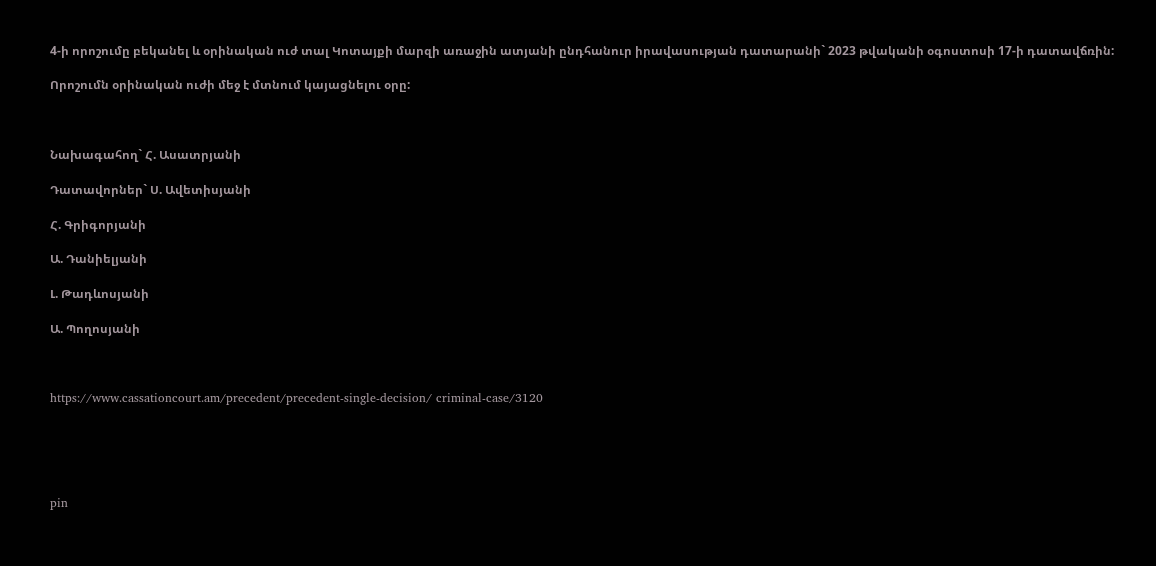4-ի որոշումը բեկանել և օրինական ուժ տալ Կոտայքի մարզի առաջին ատյանի ընդհանուր իրավասության դատարանի` 2023 թվականի օգոստոսի 17-ի դատավճռին:

Որոշումն օրինական ուժի մեջ է մտնում կայացնելու օրը:



Նախագահող` Հ. Ասատրյանի

Դատավորներ` Ս. Ավետիսյանի

Հ. Գրիգորյանի

Ա. Դանիելյանի

Լ. Թադևոսյանի

Ա. Պողոսյանի



https://www.cassationcourt.am/precedent/precedent-single-decision/ criminal-case/3120





pin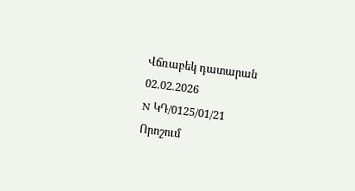Վճռաբեկ դատարան
02.02.2026
N ԿԴ/0125/01/21
Որոշում